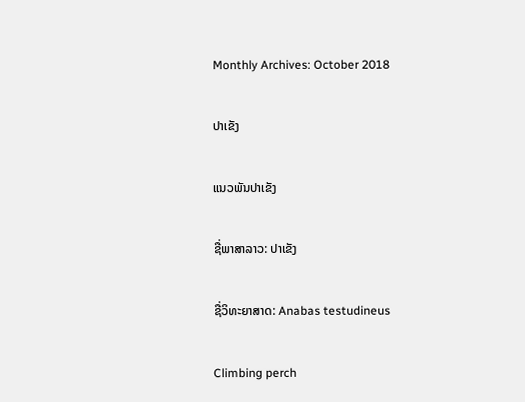Monthly Archives: October 2018

ປາເຂັງ

ແນວພັນປາເຂັງ

ຊື່ພາສາລາວ: ປາເຂັງ

ຊື່ວິທະຍາສາດ: Anabas testudineus

Climbing perch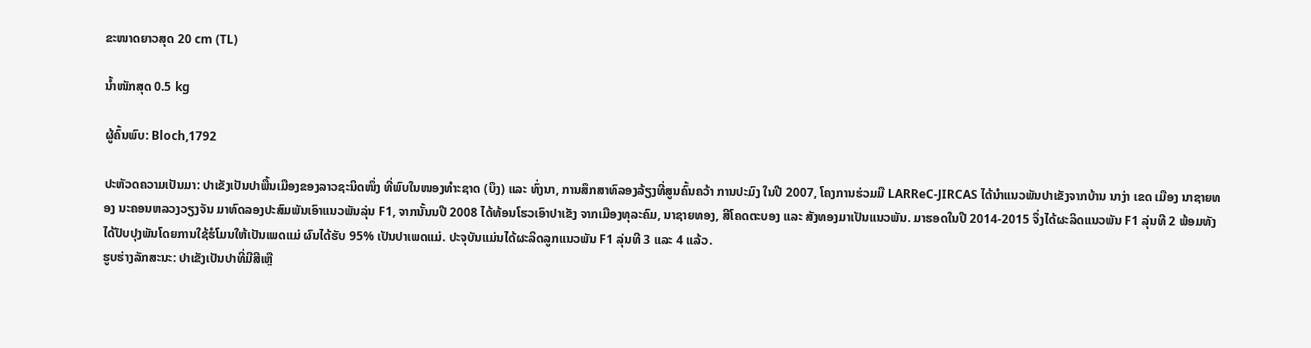ຂະໜາດຍາວສຸດ 20 cm (TL)

ນໍ້າໜັກສຸດ 0.5 kg

ຜູ້ຄົ້ນພົບ: Bloch,1792

ປະຫັວດຄວາມເປັນມາ: ປາເຂັງເປັນປາພື້ນເມືອງຂອງລາວຊະນິດໜຶ່ງ ທີ່ພົບໃນໜອງທຳະຊາດ (ບຶງ) ແລະ ທົ່ງນາ, ການສຶກສາທົລອງລ້ຽງທີ່ສູນຄົ້ນຄວ້າ ການປະມົງ ໃນປີ 2007, ໂຄງການຮ່ວມມື LARReC-JIRCAS ໄດ້ນຳແນວພັນປາເຂັງຈາກບ້ານ ນາງ່າ ເຂດ ເມືອງ ນາຊາຍທອງ ນະຄອນຫລວງວຽງຈັນ ມາທົດລອງປະສົມພັນເອົາແນວພັນລຸ່ນ F1, ຈາກນັ້ນນປີ 2008 ໄດ້ທ້ອນໂຮວເອົາປາເຂັງ ຈາກເມືອງທຸລະຄົມ, ນາຊາຍທອງ, ສີໂຄດຕະບອງ ແລະ ສັງທອງມາເປັນແນວພັນ. ມາຮອດໃນປີ 2014-2015 ຈຶ່ງໄດ້ຜະລິດແນວພັນ F1 ລຸ່ນທີ 2 ພ້ອມທັງໄດ້ປັບປຸງພັນໂດຍການໃຊ້ຮໍໂມນໃຫ້ເປັນເພດແມ່ ຜົນໄດ້ຮັບ 95% ເປັນປາເພດແມ່. ປະຈຸບັນແມ່ນໄດ້ຜະລິດລູກແນວພັນ F1 ລຸ່ນທີ 3 ແລະ 4 ແລ້ວ.
ຮູບຮ່າງລັກສະນະ: ປາເຂັງເປັນປາທີ່ມີສີເຫຼື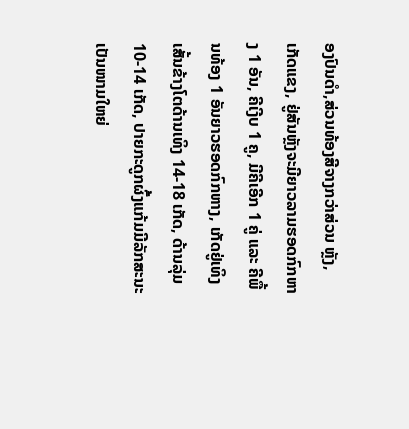ອງປົນດຳ,ສ່ວນທ້ອງສີຈາງກວ່າສ່ວນ ຫຼັງ, ເກັດແຂງ, ຢູ່ສັນຫຼັງຈະມີຍາວລາມຮອດກົກຫາງ 1 ອັນ, ຄີເງີບ 1 ຄູ, ມີຄີເອີກ 1 ຄູ່ ແລະ ຄີພື້ນທ້ອງ 1 ອັນຍາວຮອດກົກຫາງ, ເກັດຢູ່ເທິງເສັ້ນຂ້າງໂຕດ້ານເທິງ 14-18 ເກັດ, ດ້ານລຸ່ມ 10-14 ເກັດ, ປາຍກະດູກຜົ້ງແກ້ມມີລັກສະນະເປັນໜາມໃຫຍ່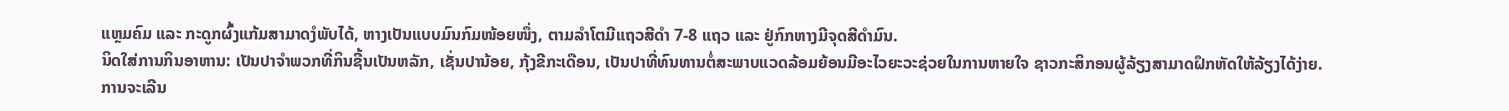ແຫຼມຄົມ ແລະ ກະດູກຜົ້ງແກ້ມສາມາດງໍພັບໄດ້, ຫາງເປັນແບບມົນກົມໜ້ອຍໜຶ່ງ, ຕາມລຳໂຕມີແຖວສີດຳ 7-8 ແຖວ ແລະ ຢູ່ກົກຫາງມີຈຸດສີດໍາມົນ.
ນິດໃສ່ການກິນອາຫານ: ເປັນປາຈຳພວກທີ່ກິນຊີ້ນເປັນຫລັກ, ເຊັ່ນປານ້ອຍ, ກຸ້ງຂີກະເດືອນ, ເປັນປາທີ່ທົນທານຕໍ່ສະພາບແວດລ້ອມຍ້ອນມີອະໄວຍະວະຊ່ວຍໃນການຫາຍໃຈ ຊາວກະສິກອນຜູ້ລ້ຽງສາມາດຝຶກຫັດໃຫ້ລ້ຽງໄດ້ງ່າຍ.
ການຈະເລີນ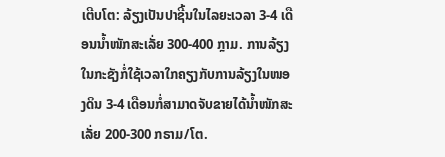ເຕີບໂຕ: ລ້ຽງເປັນປາຊີ້ນໃນໄລຍະເວລາ 3-4 ເດືອນນໍ້າໜັກສະເລັ່ຍ 300-400 ກຼາມ. ການລ້ຽງໃນກະຊັງກໍ່ໃຊ້ເວລາໃກຄຽງກັບການລ້ຽງໃນໜອງດິນ 3-4 ເດືອນກໍ່ສາມາດຈັບຂາຍໄດ້ນໍ້າໜັກສະເລັ່ຍ 200-300 ກຣາມ/ໂຕ.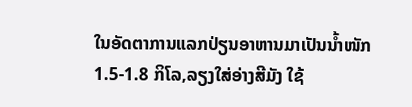ໃນອັດຕາການແລກປ່ຽນອາຫານມາເປັນນໍ້າໜັກ 1.5-1.8 ກິໂລ,ລຽງໃສ່ອ່າງສີມັງ ໃຊ້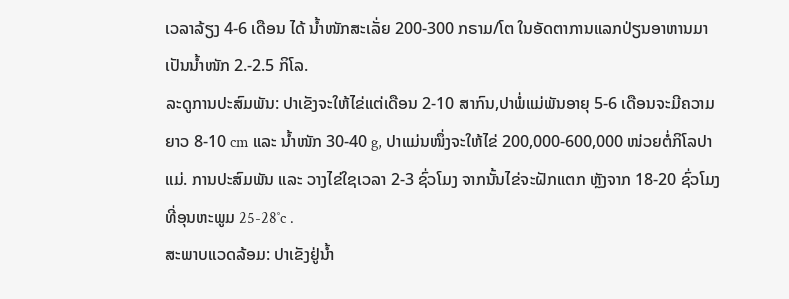ເວລາລ້ຽງ 4-6 ເດືອນ ໄດ້ ນໍ້າໜັກສະເລັ່ຍ 200-300 ກຣາມ/ໂຕ ໃນອັດຕາການແລກປ່ຽນອາຫານມາເປັນນໍ້າໜັກ 2.-2.5 ກິໂລ.
ລະດູການປະສົມພັນ: ປາເຂັງຈະໃຫ້ໄຂ່ແຕ່ເດືອນ 2-10 ສາກົນ,ປາພໍ່ແມ່ພັນອາຍຸ 5-6 ເດືອນຈະມີຄວາມຍາວ 8-10 cm ແລະ ນ້ຳໜັກ 30-40 g, ປາແມ່ນໜຶ່ງຈະໃຫ້ໄຂ່ 200,000-600,000 ໜ່ວຍຕໍ່ກິໂລປາແມ່. ການປະສົມພັນ ແລະ ວາງໄຂ່ໃຊເວລາ 2-3 ຊົ່ວໂມງ ຈາກນັ້ນໄຂ່ຈະຝັກແຕກ ຫຼັງຈາກ 18-20 ຊົ່ວໂມງທີ່ອຸນຫະພູມ 25-28˚c .
ສະພາບແວດລ້ອມ: ປາເຂັງຢູ່ນໍ້າ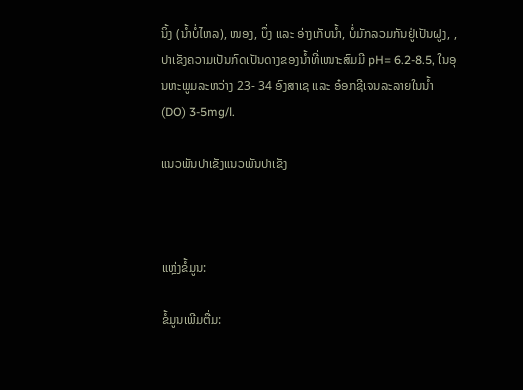ນິ້ງ (ນໍ້າບໍ່ໄຫລ), ໜອງ, ບຶ່ງ ແລະ ອ່າງເກັບນໍ້າ, ບໍ່ມັກລວມກັນຢູ່ເປັນຝູງ, , ປາເຂັງຄວາມເປັນກົດເປັນດາງຂອງນໍ້າທີ່ເໜາະສົມມີ pH= 6.2-8.5, ໃນອຸນຫະພູມລະຫວ່າງ 23- 34 ອົງສາເຊ ແລະ ອ໋ອກຊີເຈນລະລາຍໃນນໍ້າ (DO) 3-5mg/l.

ແນວພັນປາເຂັງແນວພັນປາເຂັງ



ແຫຼ່ງຂໍ້ມູນ:

ຂໍ້ມູນເພີມຕື່ມ: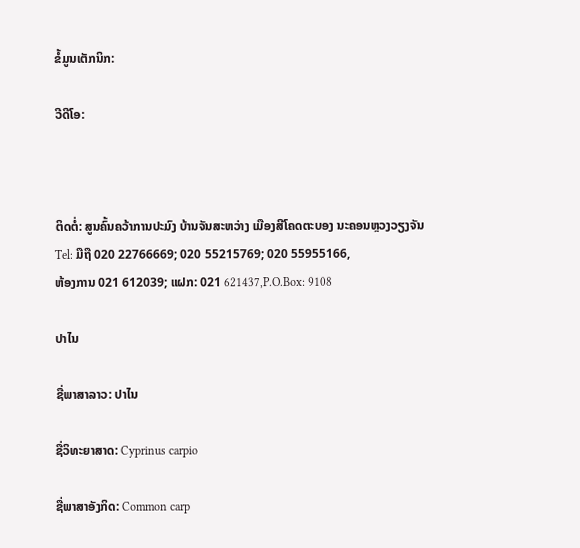ຂໍ້ມູນເຕັກນິກ:

ວີດີໂອ:



ຕິດຕໍ່: ສູນຄົ້ນຄວ້າການປະມົງ ບ້ານຈັນສະຫວ່າງ ເມືອງສີໂຄດຕະບອງ ນະຄອນຫຼວງວຽງຈັນ
Tel: ມືຖື 020 22766669; 020 55215769; 020 55955166,
ຫ້ອງການ 021 612039; ແຝກ: 021 621437,P.O.Box: 9108

ປາໄນ

ຊື່ພາສາລາວ: ປາໄນ

ຊື່ວິທະຍາສາດ: Cyprinus carpio

ຊື່ພາສາອັງກິດ: Common carp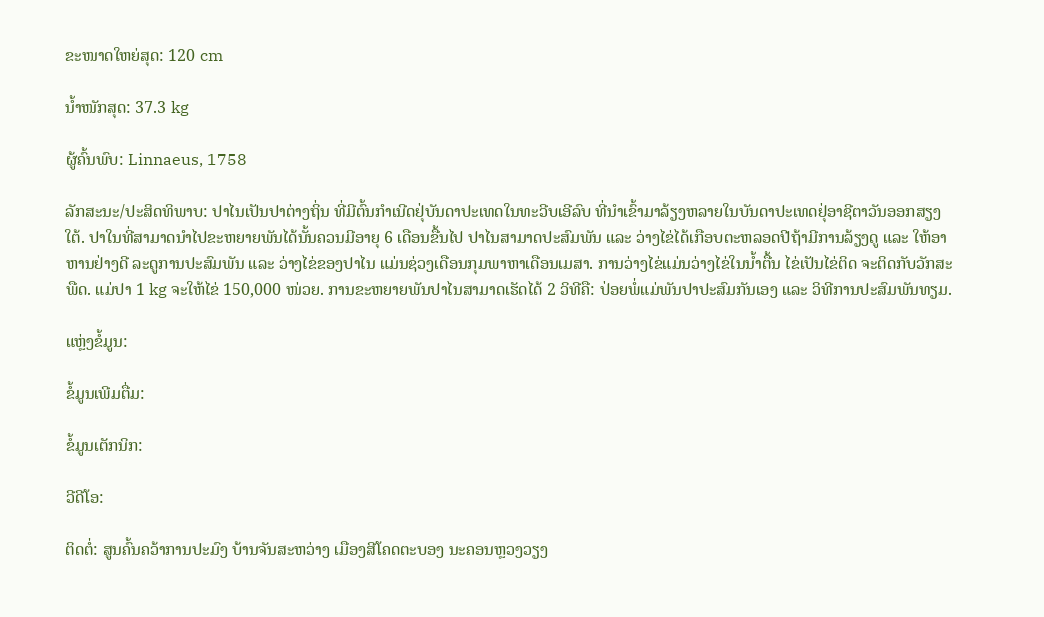ຂະໜາດໃຫຍ່ສຸດ: 120 cm

ນໍ້າໜັກສຸດ: 37.3 kg

ຜູ້ຄົ້ນພົບ: Linnaeus, 1758

ລັກສະນະ/ປະສິດທິພາບ: ປາໄນເປັນປາຕ່າງຖິ່ນ ທີ່ມີຕົ້ນກໍາເນີດຢຸ່ບັນດາປະເທດໃນທະວີບເອີລົບ ທີ່ນໍາເຂົ້າມາລ້ຽງຫລາຍໃນບັນດາປະເທດຢຸ່ອາຊີຕາວັນອອກສຽງໃຕ້. ປາໃນທີ່ສາມາດນໍາໄປຂະຫຍາຍພັນໄດ້ນັ້ນຄວນມີອາຍຸ 6 ເດືອນຂື້ນໄປ ປາໄນສາມາດປະສົມພັນ ແລະ ວ່າງໄຂ່ໄດ້ເກືອບຕະຫລອດປີຖ້າມີການລ້ຽງດູ ແລະ ໃຫ້ອາຫານຢ່າງດີ ລະດູການປະສົມພັນ ແລະ ວ່າງໄຂ່ຂອງປາໄນ ແມ່ນຊ່ວງເດືອນກຸມພາຫາເດືອນເມສາ. ການວ່າງໄຂ່ແມ່ນວ່າງໄຂ່ໃນນໍ້າຕື້ນ ໄຂ່ເປັນໄຂ່ຕິດ ຈະຕິດກັບວັກສະພືດ. ແມ່ປາ 1 kg ຈະໃຫ້ໄຂ່ 150,000 ໜ່ວຍ. ການຂະຫຍາຍພັນປາໄນສາມາດເຮັດໄດ້ 2 ວິທີຄື: ປ່ອຍພໍ່ແມ່ພັນປາປະສົມກັນເອງ ແລະ ວິທີການປະສົມພັນທຽມ.

ແຫຼ່ງຂໍ້ມູນ:

ຂໍ້ມູນເພີມຕື່ມ:

ຂໍ້ມູນເຕັກນິກ:

ວີດີໂອ:

ຕິດຕໍ່: ສູນຄົ້ນຄວ້າການປະມົງ ບ້ານຈັນສະຫວ່າງ ເມືອງສີໂຄດຕະບອງ ນະຄອນຫຼວງວຽງ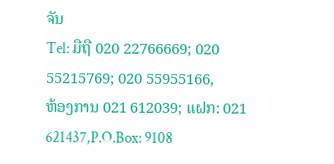ຈັນ
Tel: ມືຖື 020 22766669; 020 55215769; 020 55955166,
ຫ້ອງການ 021 612039; ແຝກ: 021 621437,P.O.Box: 9108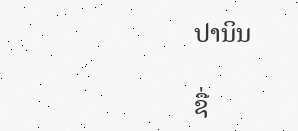ປານິນ

ຊື່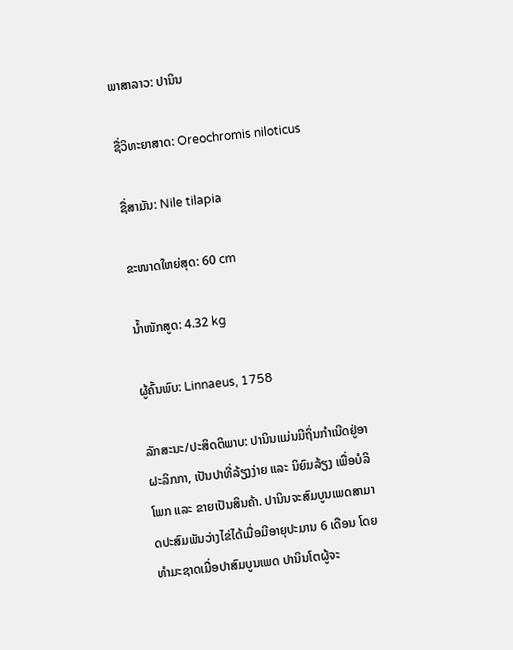ພາສາລາວ: ປານິນ

ຊື່ວິທະຍາສາດ: Oreochromis niloticus

ຊື່ສາມັນ: Nile tilapia

ຂະໜາດໃຫຍ່ສຸດ: 60 cm

ນໍ້າໜັກສູດ: 4.32 kg

ຜູ້ຄົ້ນພົບ: Linnaeus, 1758

ລັກສະນະ/ປະສິດຕິພາບ: ປານິນແມ່ນມີຖິ່ນກໍາເນີດຢູ່ອາຝະລິກກາ, ເປັນປາທີ່ລ້ຽງງ່າຍ ແລະ ນິຍົມລ້ຽງ ເພື່ອບໍລິໂພກ ແລະ ຂາຍເປັນສິນຄ້າ. ປານິນຈະສົມບູນເພດສາມາດປະສົມພັນວ່າງໄຂ່ໄດ້ເມື່ອມີອາຍຸປະມານ 6 ເດືອນ ໂດຍທໍາມະຊາດເມື່ອປາສົມບູນເພດ ປານິນໂຕຜູ້ຈະ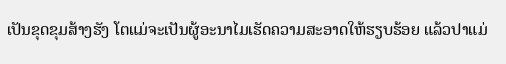ເປັນຂຸດຂຸມສ້າງຮັງ ໂຕແມ່ຈະເປັນຜູ້ອະນາໄມເຮັດຄວາມສະອາດໃຫ້ຮຽບຮ້ອຍ ແລ້ວປາແມ່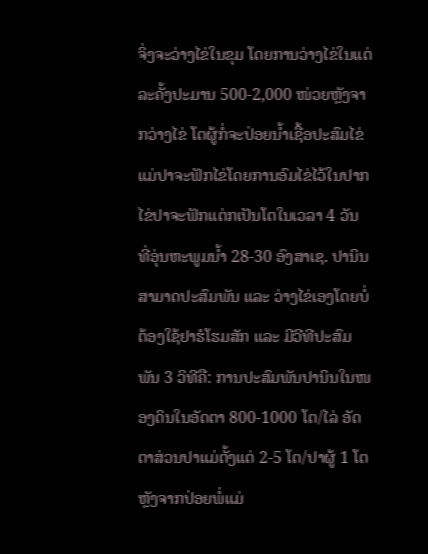ຈິ່ງຈະວ່າງໄຂ່ໃນຂຸມ ໂດຍການວ່າງໄຂ່ໃນແຕ່ລະຄັ້ງປະມານ 500-2,000 ໜ່ວຍຫຼັງຈາກວ່າງໄຂ່ ໂຕຜູ້ກໍ່ຈະປ່ອຍນໍ້າເຊື້ອປະສົມໄຂ່ ແມ່ປາຈະຟັກໄຂ່ໂດຍການອົມໄຂ່ໄວ້ໃນປາກ ໄຂ່ປາຈະຟັກແຕ່ກເປັນໂຕໃນເວລາ 4 ວັນ ທີ່ອຸ່ນຫະພູມນໍ້າ 28-30 ອົງສາເຊ. ປານິນສາມາດປະສົມພັນ ແລະ ວ່າງໄຂ່ເອງໂດຍບໍ່ຕ້ອງໃຊ້ຢາຮໍໂຮມສັກ ແລະ ມີວີທີປະສົມພັນ 3 ວິທີຄື: ການປະສົມພັນປານິນໃນໜອງດິນໃນອັດຕາ 800-1000 ໂຕ/ໄລ່ ອັດຕາສ່ວນປາແມ່ຕັ້ງແຕ່ 2-5 ໂຕ/ປາຜູ້ 1 ໂຕ ຫຼັງຈາກປ່ອຍພໍ່ແມ່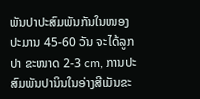ພັນປາປະສົມພັນກັນໃນໜອງ ປະມານ 45-60 ວັນ ຈະໄດ້ລູກປາ ຂະໜາດ 2-3 cm, ການປະສົມພັນປານິນໃນອ່າງສີເມັນຂະ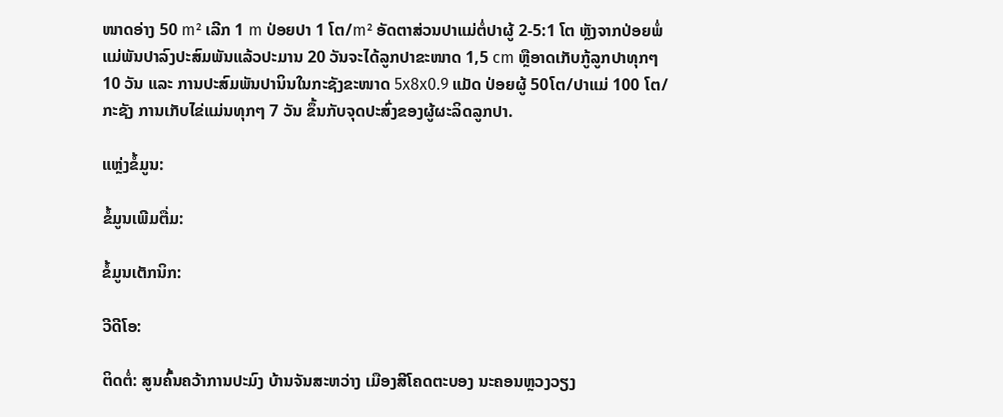ໜາດອ່າງ 50 m² ເລີກ 1 m ປ່ອຍປາ 1 ໂຕ/m² ອັດຕາສ່ວນປາແມ່ຕໍ່ປາຜູ້ 2-5:1 ໂຕ ຫຼັງຈາກປ່ອຍພໍ່ແມ່ພັນປາລົງປະສົມພັນແລ້ວປະມານ 20 ວັນຈະໄດ້ລູກປາຂະໜາດ 1,5 cm ຫຼືອາດເກັບກູ້ລູກປາທຸກໆ 10 ວັນ ແລະ ການປະສົມພັນປານິນໃນກະຊັງຂະໜາດ 5x8x0.9 ແມັດ ປ່ອຍຜູ້ 50ໂຕ/ປາແມ່ 100 ໂຕ/ກະຊັງ ການເກັບໄຂ່ແມ່ນທຸກໆ 7 ວັນ ຂຶ້ນກັບຈຸດປະສົ່ງຂອງຜູ້ຜະລິດລູກປາ.

ແຫຼ່ງຂໍ້ມູນ:

ຂໍ້ມູນເພີມຕື່ມ:

ຂໍ້ມູນເຕັກນິກ:

ວີດີໂອ:

ຕິດຕໍ່: ສູນຄົ້ນຄວ້າການປະມົງ ບ້ານຈັນສະຫວ່າງ ເມືອງສີໂຄດຕະບອງ ນະຄອນຫຼວງວຽງ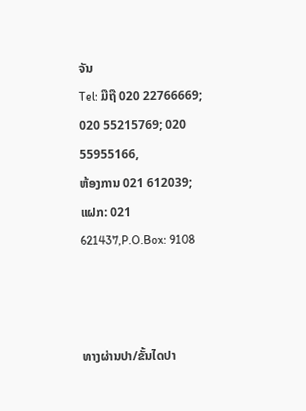ຈັນ
Tel: ມືຖື 020 22766669; 020 55215769; 020 55955166,
ຫ້ອງການ 021 612039; ແຝກ: 021 621437,P.O.Box: 9108



ທາງຜ່ານປາ/ຂັ້ນໄດປາ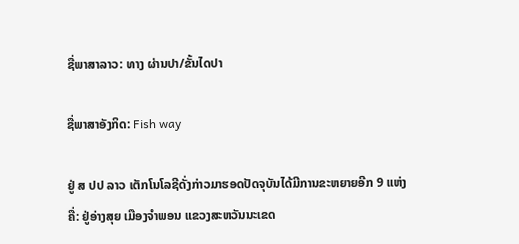ຊື່ພາສາລາວ: ທາງ ຜ່ານປາ/ຂັ້ນໄດປາ

ຊື່ພາສາອັງກິດ: Fish way

ຢູ່ ສ ປປ ລາວ ເຕັກໂນໂລຊີດັ່ງກ່າວມາຮອດປັດຈຸບັນໄດ້ມີການຂະຫຍາຍອີກ 9 ແຫ່ງ ຄື່: ຢູ່ອ່າງສຸຍ ເມືອງຈຳພອນ ແຂວງສະຫວັນນະເຂດ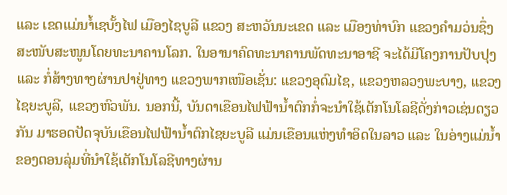ແລະ ເຂດແມ່ນາໍ້ເຊບັ້ງໄຟ ເມືອງໄຊບູລີ ແຂວງ ສະຫວັນນະເຂດ ແລະ ເມືອງທ່າບົກ ແຂວງຄຳມວ່ນຊຶ່ງສະໜັບສະໜູນໂດຍທະນາຄານໂລກ. ໃນອານາຄົດທະນາຄານພັດທະນາອາຊີ ຈະໄດ້ມີໂຄງການປັບປຸງ ແລະ ກໍ່ສ້າງທາງຜ່ານປາຢູ່ທາງ ແຂວງພາກເໜືອເຊັ່ນ: ແຂວງອຸດົມໄຊ, ແຂວງຫລວງພະບາງ, ແຂວງໄຊຍະບູລີ, ແຂວງຫົວພັນ. ນອກນີ້, ບັນດາເຂືອນໄຟຟ້ານໍ້າຕົກກໍ່ຈະນຳໃຊ້ເຕັກໂນໂລຊີດັ່ງກ່າວເຊ່ນດຽວກັນ ມາຮອດປັດຈຸບັນເຂືອນໄຟຟ້ານໍ້າຕົກໄຊຍະບູລີ ແມ່ນເຂືອນແຫ່ງທຳອິດໃນລາວ ແລະ ໃນອ່າງແມ່ນໍ້າຂອງຕອນລຸ່ມທີ່ນຳໃຊ້ເຕັກໂນໂລຊີທາງຜ່ານ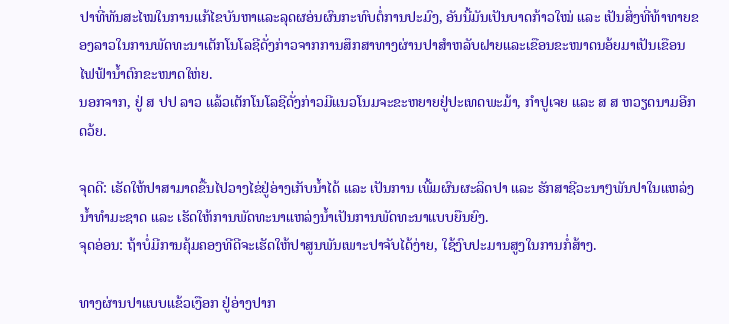ປາທີ່ທັນສະໄໝໃນການແກ້ໄຂບັນຫາແລະລຸດຜອ່ນຜົນກະທົບຕໍ່ການປະມົງ, ອັນນີ້ມັນເປັນບາດກ້າວໃໝ່ ແລະ ເປັນສິ່ງທີ່ທ້າທາຍຂອງລາວໃນການພັດທະນາເຕັກໂນໂລຊີດັ່ງກ່າວຈາກການສຶກສາທາງຜ່ານປາສຳຫລັບຝາຍແລະເຂືອນຂະໜາດນອ້ຍມາເປັນເຂືອນໄຟຟ້ານໍ້າຕົກຂະໜາດໃຫ່ຍ.
ນອກຈາກ, ຢູ່ ສ ປປ ລາວ ແລ້ວເຕັກໂນໂລຊີດັ່ງກ່າວມີແນວໂນມຈະຂະຫຍາຍຢູ່ປະເທດພະມ້າ, ກຳປູເຈຍ ແລະ ສ ສ ຫວຽດນາມອີກດວ້ຍ.

ຈຸດດີ: ເຮັດໃຫ້ປາສາມາດຂື້ນໄປວາງໄຂ່ຢູ່ອ່າງເກັບນໍ້າໄດ້ ແລະ ເປັນການ ເພີ້ມຜົນຜະລິດປາ ແລະ ຮັກສາຊີວະນາໆພັນປາໃນແຫລ່ງນໍ້າທຳມະຊາດ ແລະ ເຮັດໃຫ້ການພັດທະນາແຫລ່ງນໍ້າເປັນການພັດທະນາແບບຍືນຍົງ.
ຈຸດອ່ອນ: ຖ້າບໍ່ມີການຄຸ້ມຄອງທີດີຈະເຮັດໃຫ້ປາສູນພັນເພາະປາຈັບໄດ້ງ່າຍ, ໃຊ້ງົບປະມານສູງໃນການກໍ່ສ້າງ.

ທາງຜ່ານປາແບບແຂ້ວເງືອກ ຢູ່ອ່າງປາກ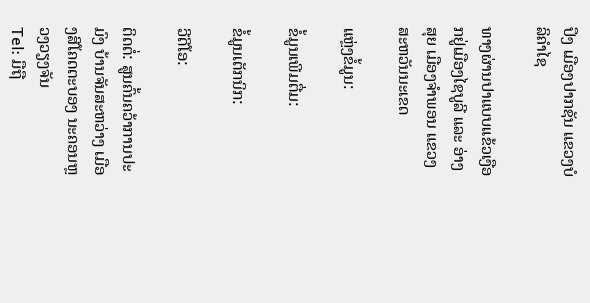ປຶງ ເມືອງປາກຊັນ ແຂວງບໍລິຄຳໄຊ

ທາງຜ່ານປາແບບແຂ້ວເງືອກຢູ່ເມືອງໄຊບູລີ ແລະ ອ່າງສຸຍ ເມືອງຈຳພອນ ແຂວງສະຫວັນນະເຂດ

ແຫຼ່ງຂໍ້ມູນ:

ຂໍ້ມູນເພີມຕື່ມ:

ຂໍ້ມູນເຕັກນິກ:

ວີດີໂອ:

ຕິດຕໍ່: ສູນຄົ້ນຄວ້າການປະມົງ ບ້ານຈັນສະຫວ່າງ ເມືອງສີໂຄດຕະບອງ ນະຄອນຫຼວງວຽງຈັນ
Tel: ມືຖື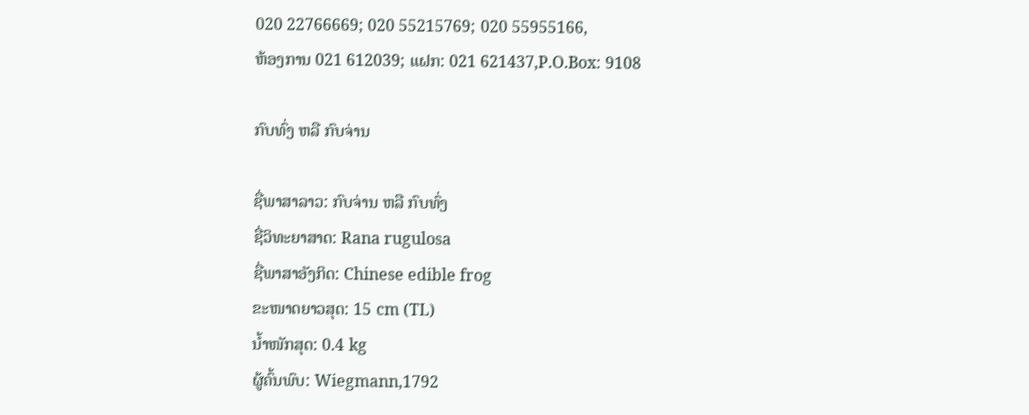020 22766669; 020 55215769; 020 55955166,
ຫ້ອງການ 021 612039; ແຝກ: 021 621437,P.O.Box: 9108

ກົບທົ່ງ ຫລື ກົບຈ່ານ

ຊື່ພາສາລາວ: ກົບຈ່ານ ຫລື ກົບທົ່ງ
ຊື່ວິທະຍາສາດ: Rana rugulosa
ຊື່ພາສາອັງກິດ: Chinese edible frog
ຂະໜາດຍາວສຸດ: 15 cm (TL)
ນໍ້າໜັກສຸດ: 0.4 kg
ຜູ້ຄົ້ນພົບ: Wiegmann,1792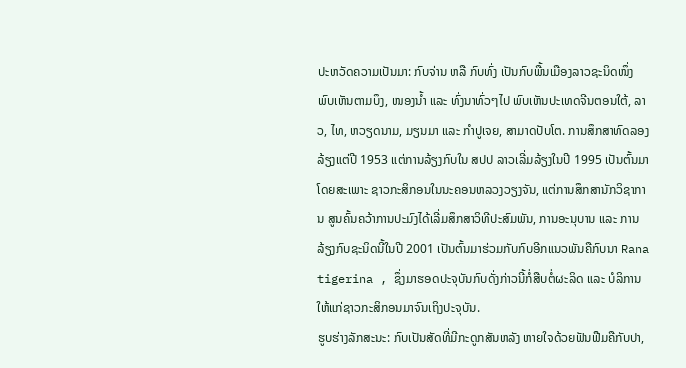ປະຫວັດຄວາມເປັນມາ: ກົບຈ່ານ ຫລື ກົບທົ່ງ ເປັນກົບພື້ນເມືອງລາວຊະນິດໜຶ່ງ ພົບເຫັນຕາມບຶງ, ໜອງນໍ້າ ແລະ ທົ່ງນາທົ່ວໆໄປ ພົບເຫັນປະເທດຈີນຕອນໃຕ້, ລາວ, ໄທ, ຫວຽດນາມ, ມຽນມາ ແລະ ກຳປູເຈຍ, ສາມາດປັບໂຕ. ການສຶກສາທົດລອງລ້ຽງແຕ່ປີ 1953 ແຕ່ການລ້ຽງກົບໃນ ສປປ ລາວເລີ່ມລ້ຽງໃນປີ 1995 ເປັນຕົ້ນມາໂດຍສະເພາະ ຊາວກະສິກອນໃນນະຄອນຫລວງວຽງຈັນ, ແຕ່ການສຶກສານັກວິຊາການ ສູນຄົ້ນຄວ້າການປະມົງໄດ້ເລີ່ມສຶກສາວິທີປະສົມພັນ, ການອະນຸບານ ແລະ ການລ້ຽງກົບຊະນິດນີ້ໃນປີ 2001 ເປັນຕົ້ນມາຮ່ວມກັບກົບອີກແນວພັນຄືກົບນາ Rana tigerina , ຊຶ່ງມາຮອດປະຈຸບັນກົບດັ່ງກ່າວນີ້ກໍ່ສືບຕໍ່ຜະລິດ ແລະ ບໍລິການໃຫ້ແກ່ຊາວກະສິກອນມາຈົນເຖິງປະຈຸບັນ.
ຮູບຮ່າງລັກສະນະ: ກົບເປັນສັດທີ່ມີກະດູກສັນຫລັງ ຫາຍໃຈດ້ວຍຟັນຟືມຄືກັບປາ,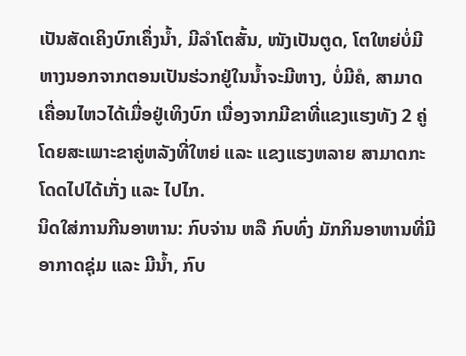ເປັນສັດເຄິງບົກເຄຶ່ງນໍ້າ, ມີລຳໂຕສັ້ນ, ໜັງເປັນຕູດ, ໂຕໃຫຍ່ບໍ່ມີຫາງນອກຈາກຕອນເປັນຮ່ວກຢູ່ໃນນໍ້າຈະມີຫາງ, ບໍ່ມີຄໍ, ສາມາດເຄື່ອນໄຫວໄດ້ເມື່ອຢູ່ເທິງບົກ ເນື່ອງຈາກມີຂາທີ່ແຂງແຮງທັງ 2 ຄູ່ ໂດຍສະເພາະຂາຄູ່ຫລັງທີ່ໃຫຍ່ ແລະ ແຂງແຮງຫລາຍ ສາມາດກະໂດດໄປໄດ້ເກັ່ງ ແລະ ໄປໄກ.
ນິດໃສ່ການກີນອາຫານ: ກົບຈ່ານ ຫລື ກົບທົ່ງ ມັກກິນອາຫານທີ່ມີອາກາດຊຸ່ມ ແລະ ມີນໍ້າ, ກົບ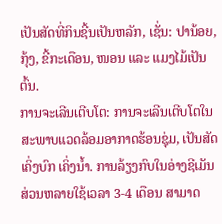ເປັນສັດທີ່ກິນຊີ້ນເປັນຫລັກ, ເຊັ່ນ: ປານ້ອຍ, ກຸ້ງ, ຂີ້ກະເດືອນ, ໜອນ ແລະ ແມງໄມ້ເປັນຕົ້ນ.
ການຈະເລີນເຕີບໂຕ: ການຈະເລີນເຕີບໂຕໃນສະພາບແວດລ້ອມອາກາດຮ້ອນຊຸ່ມ, ເປັນສັດເຄິ່ງບົກ ເຄິ່ງນໍ້າ. ການລ້ຽງກົບໃນອ່າງຊີເມັນສ່ວນຫລາຍໃຊ້ເວລາ 3-4 ເດືອນ ສາມາດ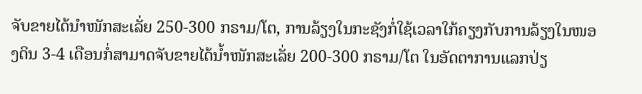ຈັບຂາຍໄດ້ນໍາໜັກສະເລັ່ຍ 250-300 ກຣາມ/ໂຕ, ການລ້ຽງໃນກະຊັງກໍ່ໃຊ້ເວລາໃກ້ຄຽງກັບການລ້ຽງໃນໜອງດິນ 3-4 ເດືອນກໍ່ສາມາດຈັບຂາຍໄດ້ນໍ້າໜັກສະເລັ່ຍ 200-300 ກຣາມ/ໂຕ ໃນອັດຕາການແລກປ່ຽ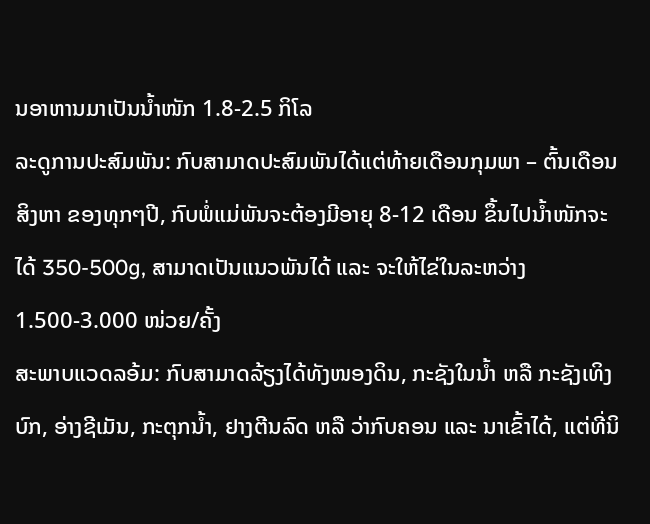ນອາຫານມາເປັນນໍ້າໜັກ 1.8-2.5 ກິໂລ
ລະດູການປະສົມພັນ: ກົບສາມາດປະສົມພັນໄດ້ແຕ່ທ້າຍເດືອນກຸມພາ – ຕົ້ນເດືອນສິງຫາ ຂອງທຸກໆປີ, ກົບພໍ່ແມ່ພັນຈະຕ້ອງມີອາຍຸ 8-12 ເດືອນ ຂຶ້ນໄປນໍ້າໜັກຈະໄດ້ 350-500g, ສາມາດເປັນແນວພັນໄດ້ ແລະ ຈະໃຫ້ໄຂ່ໃນລະຫວ່າງ 1.500-3.000 ໜ່ວຍ/ຄັ້ງ
ສະພາບແວດລອ້ມ: ກົບສາມາດລ້ຽງໄດ້ທັງໜອງດິນ, ກະຊັງໃນນໍ້າ ຫລື ກະຊັງເທິງບົກ, ອ່າງຊີເມັນ, ກະຕຸກນໍ້າ, ຢາງຕີນລົດ ຫລື ວ່າກົບຄອນ ແລະ ນາເຂົ້າໄດ້, ແຕ່ທີ່ນິ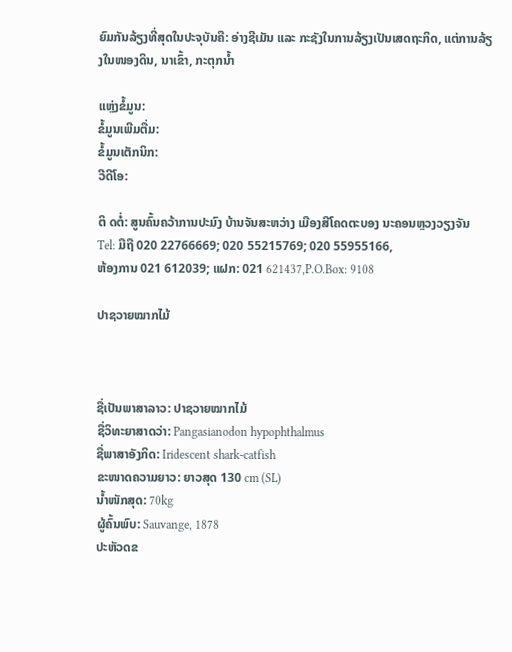ຍົມກັນລ້ຽງທີ່ສຸດໃນປະຈຸບັນຄື: ອ່າງຊີເມັນ ແລະ ກະຊັງໃນການລ້ຽງເປັນເສດຖະກິດ, ແຕ່ການລ້ຽງໃນໜອງດິນ, ນາເຂົ້າ, ກະຕຸກນໍ້າ

ແຫຼ່ງຂໍ້ມູນ:
ຂໍ້ມູນເພີມຕື່ມ:
ຂໍ້ມູນເຕັກນິກ:
ວີດີໂອ:

ຕິ ດຕໍ່: ສູນຄົ້ນຄວ້າການປະມົງ ບ້ານຈັນສະຫວ່າງ ເມືອງສີໂຄດຕະບອງ ນະຄອນຫຼວງວຽງຈັນ
Tel: ມືຖື 020 22766669; 020 55215769; 020 55955166,
ຫ້ອງການ 021 612039; ແຝກ: 021 621437,P.O.Box: 9108

ປາຊວາຍໝາກໄມ້



ຊື່ເປັນພາສາລາວ: ປາຊວາຍໝາກໄມ້
ຊື່ວິທະຍາສາດວ່າ: Pangasianodon hypophthalmus
ຊື່ພາສາອັງກິດ: Iridescent shark-catfish
ຂະໜາດຄວາມຍາວ: ຍາວສຸດ 130 cm (SL)
ນໍ້າໜັກສຸດ: 70kg
ຜູ້ຄົ້ນພົບ: Sauvange, 1878
ປະຫັວດຂ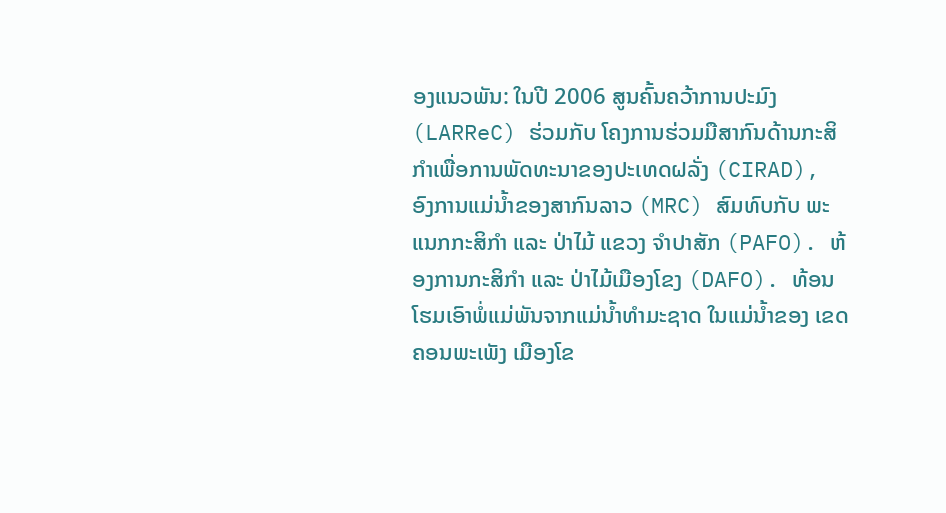ອງແນວພັນ: ໃນປີ 2006 ສູນຄົ້ນຄວ້າການປະມົງ (LARReC) ຮ່ວມກັບ ໂຄງການຮ່ວມມືສາກົນດ້ານກະສິກຳເພື່ອການພັດທະນາຂອງປະເທດຝລັ່ງ (CIRAD), ອົງການແມ່ນໍ້າຂອງສາກົນລາວ (MRC) ສົມທົບກັບ ພະແນກກະສິກຳ ແລະ ປ່າໄມ້ ແຂວງ ຈຳປາສັກ (PAFO). ຫ້ອງການກະສິກຳ ແລະ ປ່າໄມ້ເມືອງໂຂງ (DAFO). ທ້ອນໂຮມເອົາພໍ່ແມ່ພັນຈາກແມ່ນໍ້າທຳມະຊາດ ໃນແມ່ນໍ້າຂອງ ເຂດຄອນພະເພັງ ເມືອງໂຂ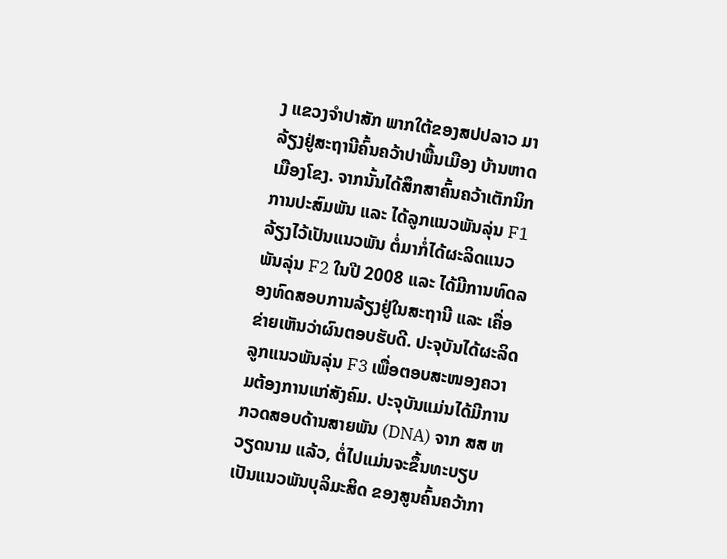ງ ແຂວງຈຳປາສັກ ພາກໃຕ້ຂອງສປປລາວ ມາລ້ຽງຢູ່ສະຖານີຄົ້ນຄວ້າປາພື້ນເມືອງ ບ້ານຫາດ ເມືອງໂຂງ. ຈາກນັ້ນໄດ້ສຶກສາຄົ້ນຄວ້າເຕັກນິກການປະສົມພັນ ແລະ ໄດ້ລູກແນວພັນລຸ່ນ F1ລ້ຽງໄວ້ເປັນແນວພັນ ຕໍ່ມາກໍ່ໄດ້ຜະລິດແນວພັນລຸ່ນ F2 ໃນປີ 2008 ແລະ ໄດ້ມີການທົດລອງທົດສອບການລ້ຽງຢູ່ໃນສະຖານີ ແລະ ເຄື່ອຂ່າຍເຫັນວ່າຜົນຕອບຮັບດີ. ປະຈຸບັນໄດ້ຜະລິດລູກແນວພັນລຸ່ນ F3 ເພື່ອຕອບສະໜອງຄວາມຕ້ອງການແກ່ສັງຄົມ. ປະຈຸບັນແມ່ນໄດ້ມີການກວດສອບດ້ານສາຍພັນ (DNA) ຈາກ ສສ ຫວຽດນາມ ແລ້ວ, ຕໍ່ໄປແມ່ນຈະຂຶ້ນທະບຽບເປັນແນວພັນບຸລິມະສິດ ຂອງສູນຄົ້ນຄວ້າກາ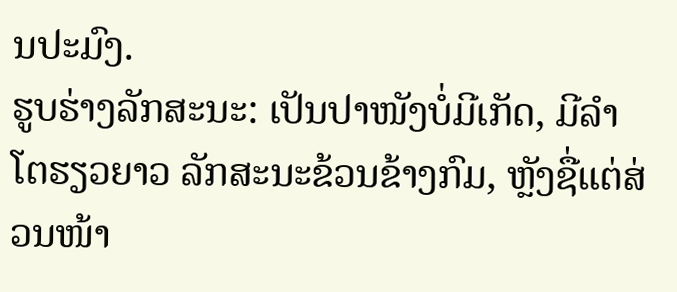ນປະມົງ.
ຮູບຮ່າງລັກສະນະ: ເປັນປາໜັງບໍ່ມີເກັດ, ມີລຳໂຕຮຽວຍາວ ລັກສະນະຂ້ວນຂ້າງກົມ, ຫຼັງຊື່ແຕ່ສ່ວນໜ້າ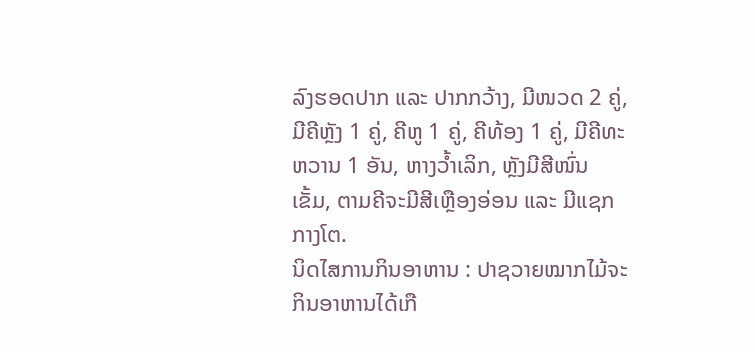ລົງຮອດປາກ ແລະ ປາກກວ້າງ, ມີໜວດ 2 ຄູ່, ມີຄີຫຼັງ 1 ຄູ່, ຄີຫູ 1 ຄູ່, ຄີທ້ອງ 1 ຄູ່, ມີຄີທະຫວານ 1 ອັນ, ຫາງວ້ຳເລິກ, ຫຼັງມີສີໜົ່ນເຂັ້ມ, ຕາມຄີຈະມີສີເຫຼືອງອ່ອນ ແລະ ມີແຊກກາງໂຕ.
ນິດໄສການກິນອາຫານ : ປາຊວາຍໝາກໄມ້ຈະກິນອາຫານໄດ້ເກື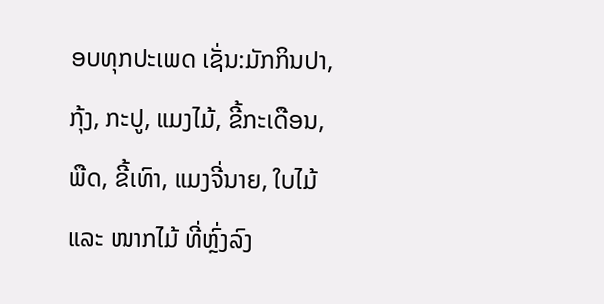ອບທຸກປະເພດ ເຊັ່ນ:ມັກກິນປາ, ກຸ້ງ, ກະປູ, ແມງໄມ້, ຂີ້ກະເດືອນ, ພືດ, ຂີ້ເທົາ, ແມງຈີ່ນາຍ, ໃບໄມ້ ແລະ ໜາກໄມ້ ທີ່ຫຼົ່ງລົງ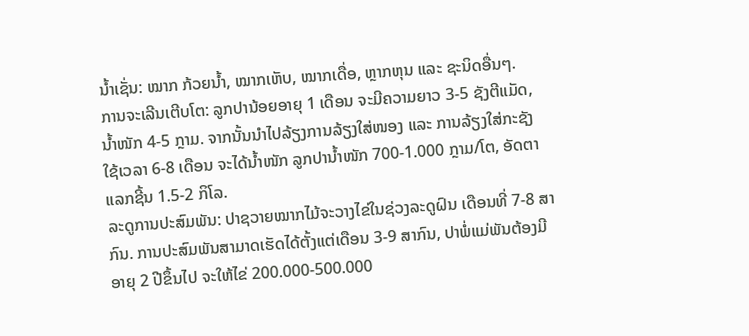ນໍ້າເຊັ່ນ: ໝາກ ກ້ວຍນໍ້າ, ໝາກເຫັບ, ໝາກເດື່ອ, ຫຼາກຫຸນ ແລະ ຊະນິດອື່ນໆ.
ການຈະເລີນເຕີບໂຕ: ລູກປານ້ອຍອາຍຸ 1 ເດືອນ ຈະມີຄວາມຍາວ 3-5 ຊັງຕີແມັດ, ນໍ້າໜັກ 4-5 ກຼາມ. ຈາກນັ້ນນຳໄປລ້ຽງການລ້ຽງໃສ່ໜອງ ແລະ ການລ້ຽງໃສ່ກະຊັງ ໃຊ້ເວລາ 6-8 ເດືອນ ຈະໄດ້ນໍ້າໜັກ ລູກປານໍ້າໜັກ 700-1.000 ກຼາມ/ໂຕ, ອັດຕາແລກຊີ້ນ 1.5-2 ກິໂລ.
ລະດູການປະສົມພັນ: ປາຊວາຍໝາກໄມ້ຈະວາງໄຂ່ໃນຊ່ວງລະດູຝົນ ເດືອນທີ່ 7-8 ສາກົນ. ການປະສົມພັນສາມາດເຮັດໄດ້ຕັ້ງແຕ່ເດືອນ 3-9 ສາກົນ, ປາພໍ່ແມ່ພັນຕ້ອງມີອາຍຸ 2 ປີຂຶ້ນໄປ ຈະໃຫ້ໄຂ່ 200.000-500.000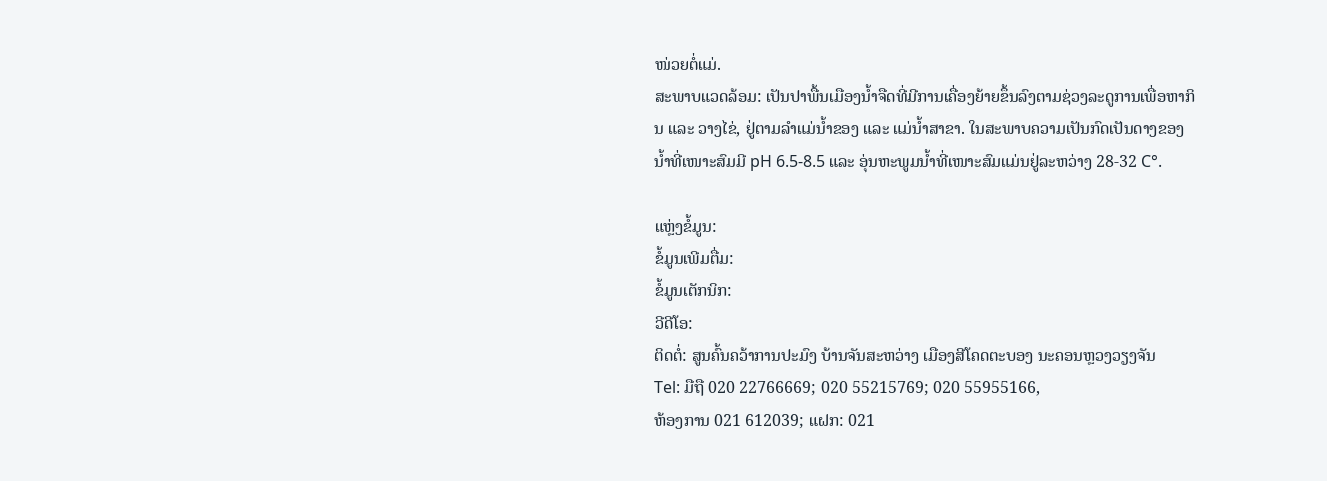ໜ່ວຍຕໍ່ແມ່.
ສະພາບແວດລ້ອມ: ເປັນປາພື້ນເມືອງນໍ້າຈືດທີ່ມີການເຄື່ອງຍ້າຍຂຶ້ນລົງຕາມຊ່ວງລະດູການເພື່ອຫາກິນ ແລະ ວາງໄຂ່, ຢູ່ຕາມລຳແມ່ນໍ້າຂອງ ແລະ ແມ່ນໍ້າສາຂາ. ໃນສະພາບຄວາມເປັນກົດເປັນດາງຂອງນໍ້າທີ່ເໜາະສົມມີ pH 6.5-8.5 ແລະ ອຸ່ນຫະພູມນໍ້າທີ່ເໜາະສົມແມ່ນຢູ່ລະຫວ່າງ 28-32 C°.

ແຫຼ່ງຂໍ້ມູນ:
ຂໍ້ມູນເພີມຕື່ມ:
ຂໍ້ມູນເຕັກນິກ:
ວີດີໂອ:
ຕິດຕໍ່: ສູນຄົ້ນຄວ້າການປະມົງ ບ້ານຈັນສະຫວ່າງ ເມືອງສີໂຄດຕະບອງ ນະຄອນຫຼວງວຽງຈັນ
Tel: ມືຖື 020 22766669; 020 55215769; 020 55955166,
ຫ້ອງການ 021 612039; ແຝກ: 021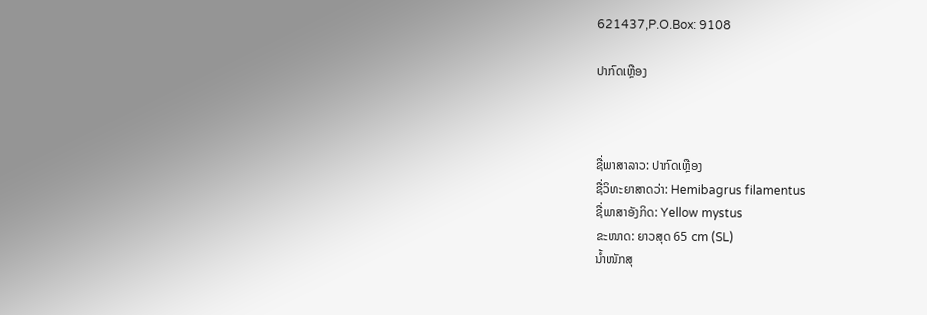621437,P.O.Box: 9108

ປາກົດເຫຼືອງ



ຊື່ພາສາລາວ: ປາກົດເຫຼືອງ
ຊື່ວິທະຍາສາດວ່າ: Hemibagrus filamentus
ຊື່ພາສາອັງກິດ: Yellow mystus
ຂະໜາດ: ຍາວສຸດ 65 cm (SL)
ນໍ້າໜັກສຸ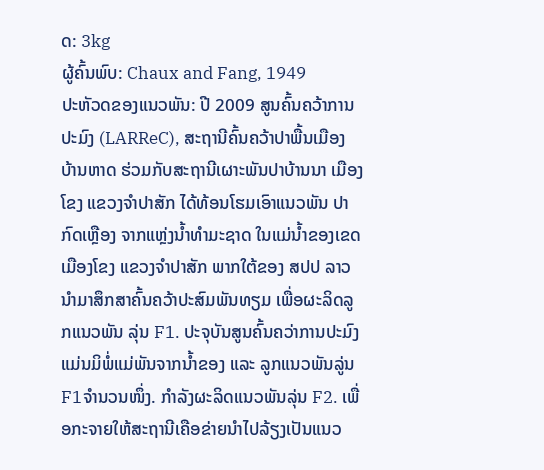ດ: 3kg
ຜູ້ຄົ້ນພົບ: Chaux and Fang, 1949
ປະຫັວດຂອງແນວພັນ: ປີ 2009 ສູນຄົ້ນຄວ້າການປະມົງ (LARReC), ສະຖານີຄົ້ນຄວ້າປາພື້ນເມືອງ ບ້ານຫາດ ຮ່ວມກັບສະຖານີເຜາະພັນປາບ້ານນາ ເມືອງໂຂງ ແຂວງຈຳປາສັກ ໄດ້ທ້ອນໂຮມເອົາແນວພັນ ປາກົດເຫຼືອງ ຈາກແຫຼ່ງນໍ້າທຳມະຊາດ ໃນແມ່ນໍ້າຂອງເຂດເມືອງໂຂງ ແຂວງຈຳປາສັກ ພາກໃຕ້ຂອງ ສປປ ລາວ ນຳມາສຶກສາຄົ້ນຄວ້າປະສົມພັນທຽມ ເພື່ອຜະລິດລູກແນວພັນ ລຸ່ນ F1. ປະຈຸບັນສູນຄົ້ນຄວ່າການປະມົງ ແມ່ນມິພໍ່ແມ່ພັນຈາກນໍ້າຂອງ ແລະ ລູກແນວພັນລູ່ນ F1ຈຳນວນໜຶ່ງ. ກຳລັງຜະລິດແນວພັນລຸ່ນ F2. ເພື່ອກະຈາຍໃຫ້ສະຖານີເຄືອຂ່າຍນຳໄປລ້ຽງເປັນແນວ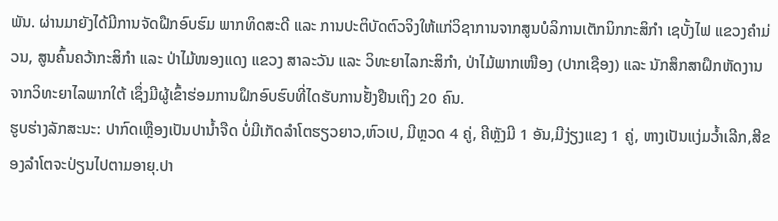ພັນ. ຜ່ານມາຍັງໄດ້ມີການຈັດຝືກອົບຮົມ ພາກທິດສະດີ ແລະ ການປະຕິບັດຕົວຈິງໃຫ້ແກ່ວິຊາການຈາກສູນບໍລິການເຕັກນິກກະສິກຳ ເຊບັ້ງໄຟ ແຂວງຄຳມ່ວນ, ສູນຄົ້ນຄວ້າກະສິກຳ ແລະ ປ່າໄມ້ໜອງແດງ ແຂວງ ສາລະວັນ ແລະ ວິທະຍາໄລກະສິກຳ, ປ່າໄມ້ພາກເໜືອງ (ປາກເຊືອງ) ແລະ ນັກສຶກສາຝຶກຫັດງານຈາກວິທະຍາໄລພາກໃຕ້ ເຊຶ່ງມີຜູ້ເຂົ້າຮ່ອມການຝຶກອົບຮົບທີ່ໄດຮັບການຢັ້ງຢືນເຖິງ 20 ຄົນ.
ຮູບຮ່າງລັກສະນະ: ປາກົດເຫຼືອງເປັນປານໍ້າຈືດ ບໍ່ມີເກັດລຳໂຕຮຽວຍາວ,ຫົວເປ, ມີຫຼວດ 4 ຄູ່, ຄີຫຼັງມີ 1 ອັນ,ມີງ່ຽງແຂງ 1 ຄູ່, ຫາງເປັນແງ່ມວ້ຳເລີກ,ສີຂອງລຳໂຕຈະປ່ຽນໄປຕາມອາຍຸ.ປາ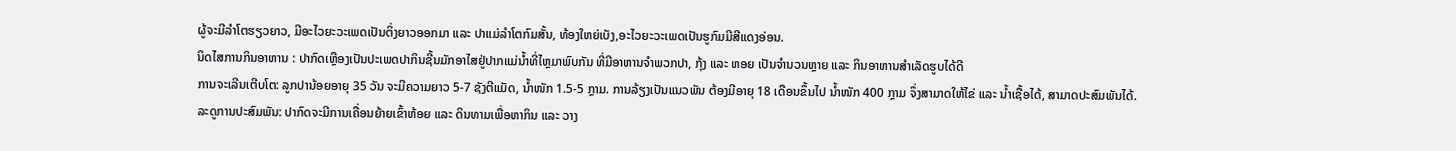ຜູ້ຈະມີລຳໂຕຮຽວຍາວ, ມີອະໄວຍະວະເພດເປັນຕິ່ງຍາວອອກມາ ແລະ ປາແມ່ລຳໂຕກົມສັ້ນ, ທ້ອງໃຫຍ່ເບັງ,ອະໄວຍະວະເພດເປັນຮູກົມມີສີແດງອ່ອນ.
ນິດໄສການກິນອາຫານ : ປາກົດເຫຼືອງເປັນປະເພດປາກິນຊີ້ນມັກອາໄສຢູ່ປາກແມ່ນໍ້າທີ່ໄຫຼມາພົບກັນ ທີ່ມີອາຫານຈຳພວກປາ, ກຸ້ງ ແລະ ຫອຍ ເປັນຈຳນວນຫຼາຍ ແລະ ກິນອາຫານສຳເລັດຮູບໄດ້ດີ
ການຈະເລີນເຕີບໂຕ: ລູກປານ້ອຍອາຍຸ 35 ວັນ ຈະມີຄວາມຍາວ 5-7 ຊັງຕີແມັດ, ນໍ້າໜັກ 1.5-5 ກຼາມ. ການລ້ຽງເປັນແນວພັນ ຕ້ອງມີອາຍຸ 18 ເດືອນຂຶ້ນໄປ ນໍ້າໜັກ 400 ກຼາມ ຈຶ່ງສາມາດໃຫ້ໄຂ່ ແລະ ນໍ້າເຊື້ອໄດ້, ສາມາດປະສົມພັນໄດ້.
ລະດູການປະສົມພັນ: ປາກົດຈະມີການເຄື່ອນຍ້າຍເຂົ້າຫ້ອຍ ແລະ ດິນທາມເພື່ອຫາກິນ ແລະ ວາງ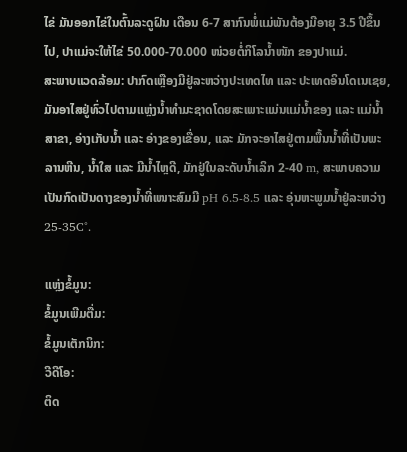ໄຂ່ ມັນອອກໄຂ່ໃນຕົ້ນລະດູຝົນ ເດືອນ 6-7 ສາກົນພໍ່ແມ່ພັນຕ້ອງມີອາຍຸ 3.5 ປີຂຶ້ນໄປ, ປາແມ່ຈະໃຫ້ໄຂ່ 50.000-70.000 ໜ່ວຍຕໍ່ກິໂລນໍ້າໜັກ ຂອງປາແມ່.
ສະພາບແວດລ້ອມ: ປາກົດເຫຼືອງມີຢູ່ລະຫວ່າງປະເທດໄທ ແລະ ປະເທດອິນໂດເນເຊຍ, ມັນອາໄສຢູ່ທົ່ວໄປຕາມແຫຼ່ງນໍ້າທຳມະຊາດໂດຍສະເພາະແມ່ນແມ່ນໍ້າຂອງ ແລະ ແມ່ນໍ້າສາຂາ, ອ່າງເກັບນໍ້າ ແລະ ອ່າງຂອງເຂື່ອນ, ແລະ ມັກຈະອາໄສຢູ່ຕາມພື້ນນໍ້າທີ່ເປັນພະລານຫີນ, ນໍ້າໃສ ແລະ ມີນໍ້າໄຫຼດີ, ມັກຢູ່ໃນລະດັບນໍ້າເລິກ 2-40 m, ສະພາບຄວາມເປັນກົດເປັນດາງຂອງນໍ້າທີ່ເໜາະສົມມີ pH 6.5-8.5 ແລະ ອຸ່ນຫະພູມນໍ້າຢູ່ລະຫວ່າງ 25-35C°.

ແຫຼ່ງຂໍ້ມູນ:
ຂໍ້ມູນເພີມຕື່ມ:
ຂໍ້ມູນເຕັກນິກ:
ວີດີໂອ:
ຕິດ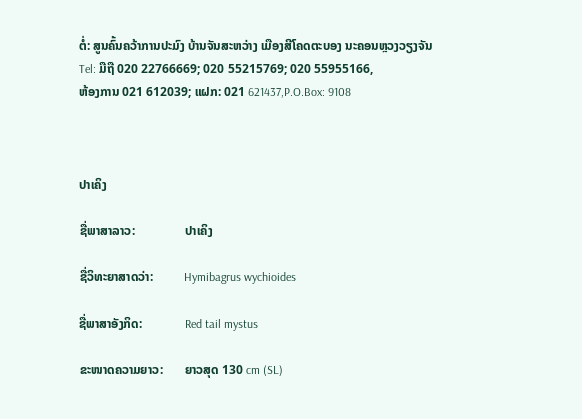ຕໍ່: ສູນຄົ້ນຄວ້າການປະມົງ ບ້ານຈັນສະຫວ່າງ ເມືອງສີໂຄດຕະບອງ ນະຄອນຫຼວງວຽງຈັນ
Tel: ມືຖື 020 22766669; 020 55215769; 020 55955166,
ຫ້ອງການ 021 612039; ແຝກ: 021 621437,P.O.Box: 9108



ປາເຄິງ

ຊື່ພາສາລາວ:                ປາເຄິງ

ຊື່ວິທະຍາສາດວ່າ:          Hymibagrus wychioides

ຊື່ພາສາອັງກິດ:              Red tail mystus

ຂະໜາດຄວາມຍາວ:       ຍາວສຸດ 130 cm (SL)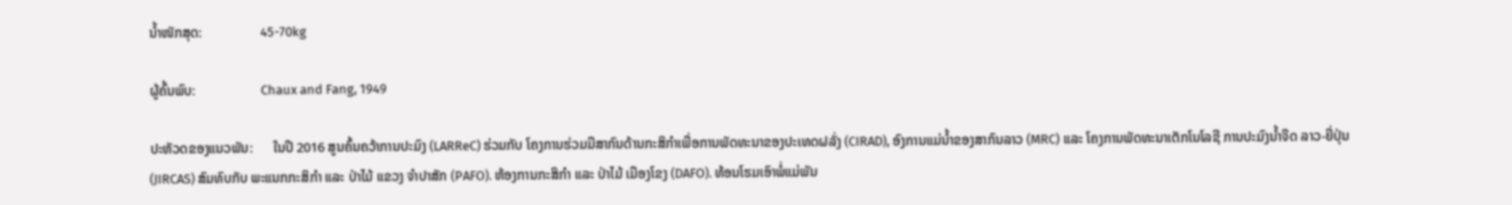ນ້ຳໜັກສຸດ:                 45-70kg

ຜູ້ຄົ້ນພົບ:                   Chaux and Fang, 1949

ປະຫັວດຂອງແນວພັນ:      ໃນປີ 2016 ສູນຄົ້ນຄວ້າການປະມົງ (LARReC) ຮ່ວມກັບ ໂຄງການຮ່ວມມືສາກົນດ້ານກະສິກຳເພື່ອການພັດທະນາຂອງປະເທດຝລັ່ງ (CIRAD), ອົງການແມ່ນ້ຳຂອງສາກົນລາວ (MRC) ແລະ ໂຄງການພັດທະນາເຕັກໂນໂລຊີ ການປະມົງນ້ຳຈືດ ລາວ-ຍີ່ປຸ່ນ (JIRCAS) ສົມທົບກັບ ພະແນກກະສິກຳ ແລະ ປ່າໄມ້ ແຂວງ ຈຳປາສັກ (PAFO). ຫ້ອງການກະສິກຳ ແລະ ປ່າໄມ້ ເມືອງໂຂງ (DAFO). ທ້ອນໂຮມເອົາພໍ່ແມ່ພັນ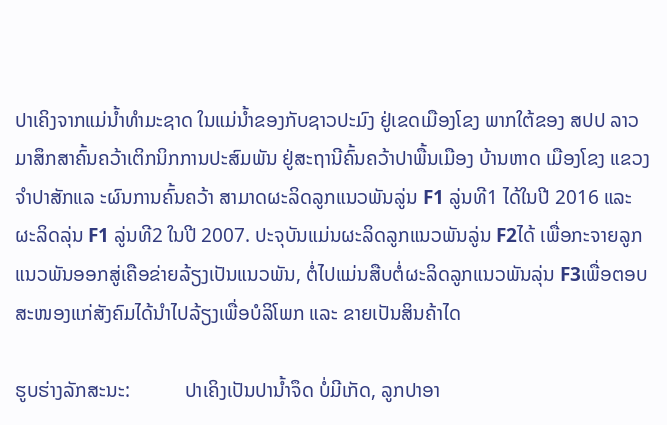ປາເຄິງຈາກແມ່ນ້ຳທຳມະຊາດ ໃນແມ່ນ້ຳຂອງກັບຊາວປະມົງ ຢູ່ເຂດເມືອງໂຂງ ພາກໃຕ້ຂອງ ສປປ ລາວ ມາສຶກສາຄົ້ນຄວ້າເຕິກນິກການປະສົມພັນ ຢູ່ສະຖານີຄົ້ນຄວ້າປາພື້ນເມືອງ ບ້ານຫາດ ເມືອງໂຂງ ແຂວງຈຳປາສັກແລ ະຜົນການຄົ້ນຄວ້າ ສາມາດຜະລິດລູກແນວພັນລູ່ນ F1 ລູ່ນທີ1 ໄດ້ໃນປີ 2016 ແລະ ຜະລິດລຸ່ນ F1 ລູ່ນທີ2 ໃນປີ 2007. ປະຈຸບັນແມ່ນຜະລິດລູກແນວພັນລູ່ນ F2ໄດ້ ເພື່ອກະຈາຍລູກແນວພັນອອກສູ່ເຄືອຂ່າຍລ້ຽງເປັນແນວພັນ, ຕໍ່ໄປແມ່ນສືບຕໍ່ຜະລິດລູກແນວພັນລຸ່ນ F3ເພື່ອຕອບສະໜອງແກ່ສັງຄົມໄດ້ນຳໄປລ້ຽງເພື່ອບໍລິໂພກ ແລະ ຂາຍເປັນສິນຄ້າໄດ

ຮູບຮ່າງລັກສະນະ:           ປາເຄິງເປັນປານ້ຳຈຶດ ບໍ່ມີເກັດ, ລູກປາອາ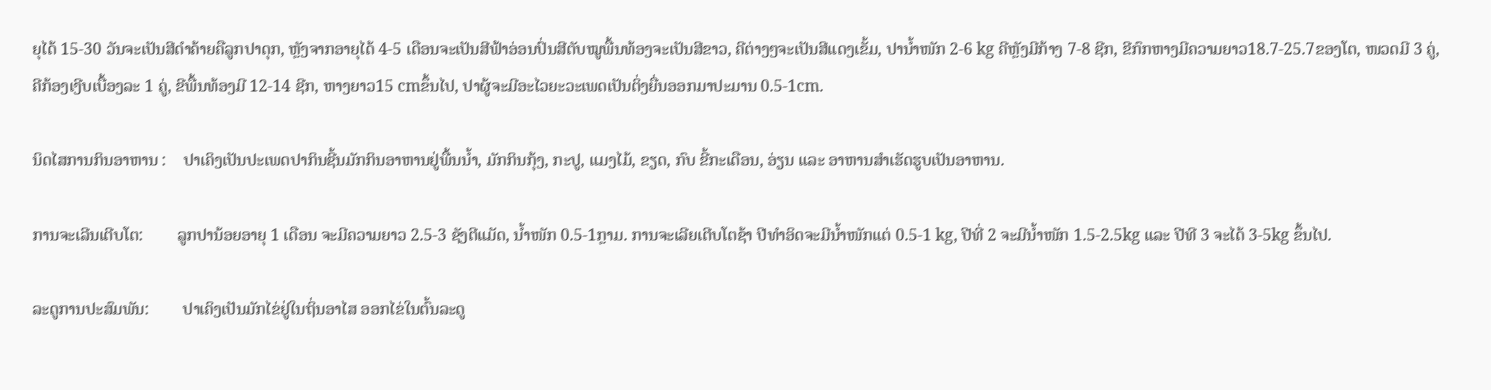ຍຸໄດ້ 15-30 ວັນຈະເປັນສີດຳຄ້າຍຄືລູກປາດຸກ, ຫຼັງຈາກອາຍຸໄດ້ 4-5 ເດືອນຈະເປັນສີຟ້າອ່ອນປົ່ນສີຕັບໝູພື້ນທ້ອງຈະເປັນສີຂາວ, ຄີຕ່າງໆຈະເປັນສີແດງເຂັ້ມ, ປານ້ຳໜັກ 2-6 kg ຄີຫຼັງມີກ້າງ 7-8 ຊີກ, ຂີກົກຫາງມີຄວາມຍາວ18.7-25.7ຂອງໂຕ, ໜວດມີ 3 ຄູ່, ຄີກ້ອງເງີບເບື້ອງລະ 1 ຄູ່, ຂີພື້ນທ້ອງມີ 12-14 ຊີກ, ຫາງຍາວ15 cmຂຶ້ນໄປ, ປາຜູ້ຈະມີອະໄວຍະວະເພດເປັນຕິ່ງຍື່ນອອກມາປະມານ 0.5-1cm.

ນິດໄສການກິນອາຫານ :    ປາເຄິງເປັນປະເພດປາກິນຊີ້ນມັກກິນອາຫານຢູ່ພື້ນນ້ຳ, ມັກກິນກຸ້ງ, ກະປູ, ແມງໄມ້, ຂຽດ, ກົບ ຂີ້ກະເດືອນ, ອ່ຽນ ແລະ ອາຫານສຳເຮັດຮູບເປັນອາຫານ.

ການຈະເລີນເຕີບໂຕ:        ລູກປານ້ອຍອາຍຸ 1 ເດືອນ ຈະມີຄວາມຍາວ 2.5-3 ຊັງຕີແມັດ, ນ້ຳໜັກ 0.5-1ກຼາມ. ການຈະເລີຍເຕີບໂຕຊ້າ ປີທຳອິດຈະມີນ້ຳໜັກແຕ່ 0.5-1 kg, ປີທີ່ 2 ຈະມີນ້ຳໜັກ 1.5-2.5kg ແລະ ປີທີ 3 ຈະໄດ້ 3-5kg ຂຶ້ນໄປ.

ລະດູການປະສົມພັນ:        ປາເຄິງເປັນມັກໄຂ່ຢູ່ໃນຖິ່ນອາໄສ ອອກໄຂ່ໃນຕົ້ນລະດູ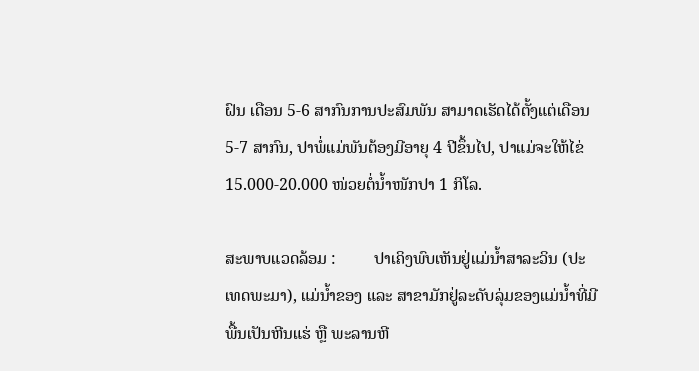ຝົນ ເດືອນ 5-6 ສາກົນການປະສົມພັນ ສາມາດເຮັດໄດ້ຕັ້ງແຕ່ເດືອນ 5-7 ສາກົນ, ປາພໍ່ແມ່ພັນຕ້ອງມີອາຍຸ 4 ປີຂຶ້ນໄປ, ປາແມ່ຈະໃຫ້ໄຂ່ 15.000-20.000 ໜ່ວຍຕໍ່ນ້ຳໜັກປາ 1 ກິໂລ.

ສະພາບແວດລ້ອມ :         ປາເຄິງພົບເຫັນຢູ່ແມ່ນ້ຳສາລະວິນ (ປະເທດພະມາ), ແມ່ນ້ຳຂອງ ແລະ ສາຂາມັກຢູ່ລະດັບລຸ່ມຂອງແມ່ນ້ຳທີ່ມີພື້ນເປັນຫີນແຮ່ ຫຼື ພະລານຫີ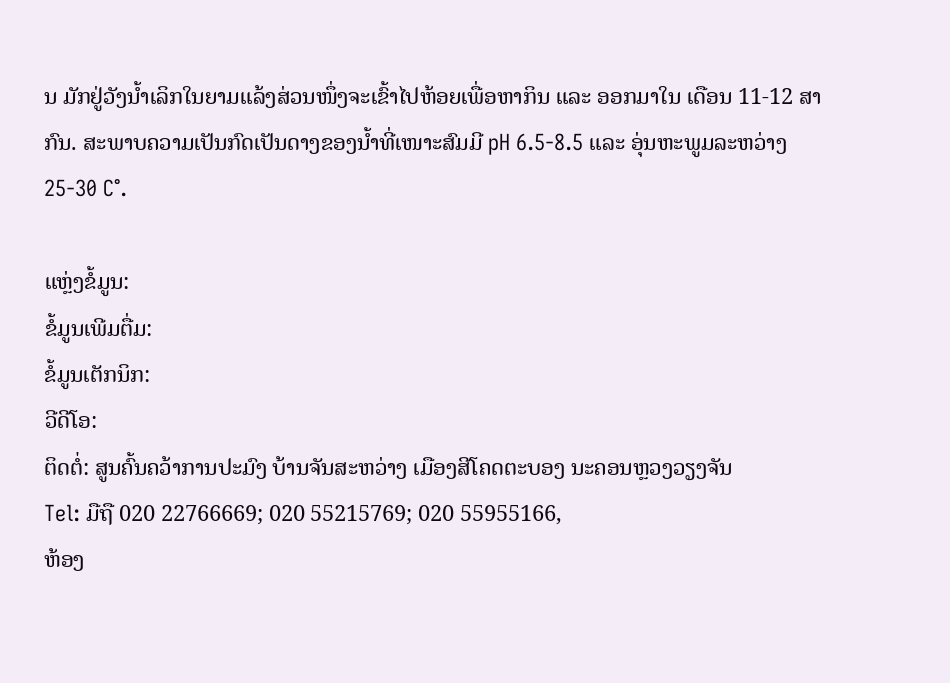ນ ມັກຢູ່ວັງນ້ຳເລິກໃນຍາມແລ້ງສ່ວນໜຶ່ງຈະເຂົ້າໄປຫ້ອຍເພື່ອຫາກິນ ແລະ ອອກມາໃນ ເດືອນ 11-12 ສາກົນ. ສະພາບຄວາມເປັນກົດເປັນດາງຂອງນໍ້າທີ່ເໜາະສົມມີ pH 6.5-8.5 ແລະ ອຸ່ນຫະພູມລະຫວ່າງ 25-30 C°.

ແຫຼ່ງຂໍ້ມູນ:
ຂໍ້ມູນເພີມຕື່ມ:
ຂໍ້ມູນເຕັກນິກ:
ວີດີໂອ:
ຕິດຕໍ່: ສູນຄົ້ນຄວ້າການປະມົງ ບ້ານຈັນສະຫວ່າງ ເມືອງສີໂຄດຕະບອງ ນະຄອນຫຼວງວຽງຈັນ
Tel: ມືຖື 020 22766669; 020 55215769; 020 55955166,
ຫ້ອງ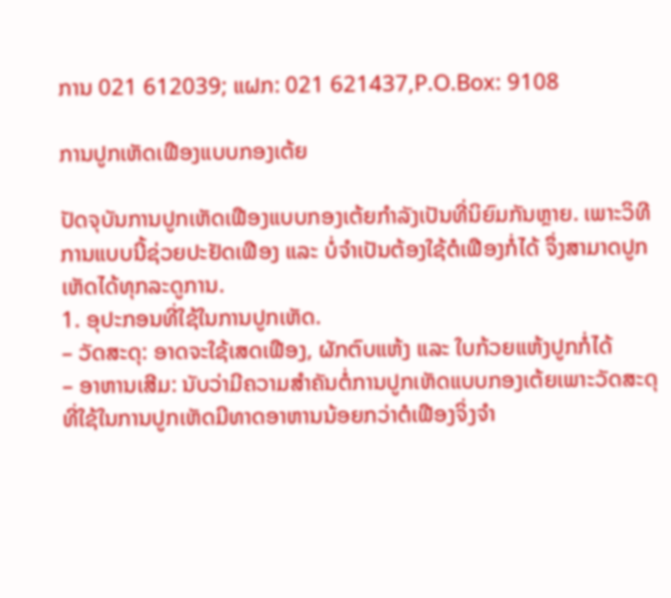ການ 021 612039; ແຝກ: 021 621437,P.O.Box: 9108

ການປູກເຫັດເຟືອງແບບກອງເຕ້ຍ

ປັດຈຸບັນການປູກເຫັດເຟືອງແບບກອງເຕ້ຍກຳລັງເປັນທີ່ນິຍົມກັນຫຼາຍ. ເພາະວິທີການແບບນີ້ຊ່ວຍປະຢັດເຟືອງ ແລະ ບໍ່ຈຳເປັນຕ້ອງໃຊ້ຕໍເຟືອງກໍ່ໄດ້ ຈຶ່ງສາມາດປູກເຫັດໄດ້ທຸກລະດູການ.
1. ອຸປະກອນທີ່ໃຊ້ໃນການປູກເຫັດ.
– ວັດສະດຸ: ອາດຈະໃຊ້ເສດເຟືອງ, ຜັກຕົບແຫ້ງ ແລະ ໃບກ້ວຍແຫ້ງປູກກໍ່ໄດ້
– ອາຫານເສີມ: ນັບວ່າມີຄວາມສຳຄັນຕໍ່ການປູກເຫັດແບບກອງເຕ້ຍເພາະວັດສະດຸທີ່ໃຊ້ໃນການປູກເຫັດມີທາດອາຫານນ້ອຍກວ່າຕໍເຟືອງຈິ່ງຈຳ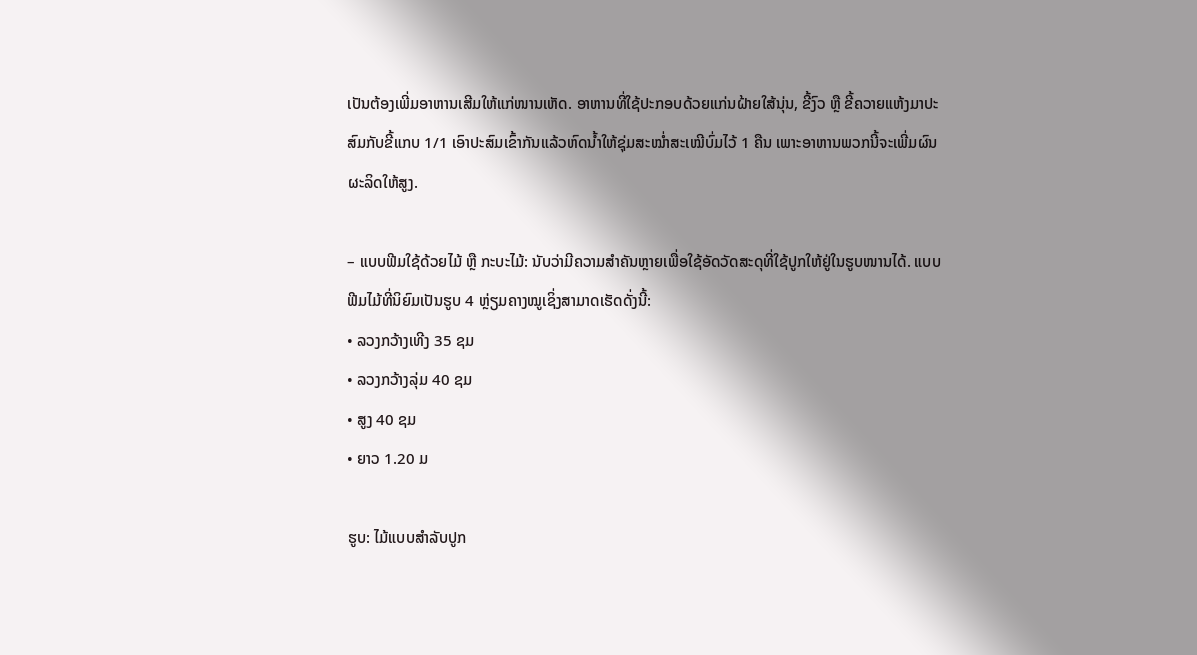ເປັນຕ້ອງເພີ່ມອາຫານເສີມໃຫ້ແກ່ໜານເຫັດ. ອາຫານທີ່ໃຊ້ປະກອບດ້ວຍແກ່ນຝ້າຍໃສ້ນຸ່ນ, ຂີ້ງົວ ຫຼື ຂີ້ຄວາຍແຫ້ງມາປະສົມກັບຂີ້ແກບ 1/1 ເອົາປະສົມເຂົ້າກັນແລ້ວຫົດນ້ຳໃຫ້ຊຸ່ມສະໝ່ຳສະເໝີບົ່ມໄວ້ 1 ຄືນ ເພາະອາຫານພວກນີ້ຈະເພີ່ມຜົນຜະລິດໃຫ້ສູງ.

– ແບບຟີມໃຊ້ດ້ວຍໄມ້ ຫຼື ກະບະໄມ້: ນັບວ່າມີຄວາມສຳຄັນຫຼາຍເພື່ອໃຊ້ອັດວັດສະດຸທີ່ໃຊ້ປູກໃຫ້ຢູ່ໃນຮູບໜານໄດ້. ແບບຟີມໄມ້ທີ່ນິຍົມເປັນຮູບ 4 ຫຼ່ຽມຄາງໝູເຊິ່ງສາມາດເຮັດດັ່ງນີ້:
• ລວງກວ້າງເທີງ 35 ຊມ
• ລວງກວ້າງລຸ່ມ 40 ຊມ
• ສູງ 40 ຊມ
• ຍາວ 1.20 ມ

ຮູບ: ໄມ້ແບບສຳລັບປູກ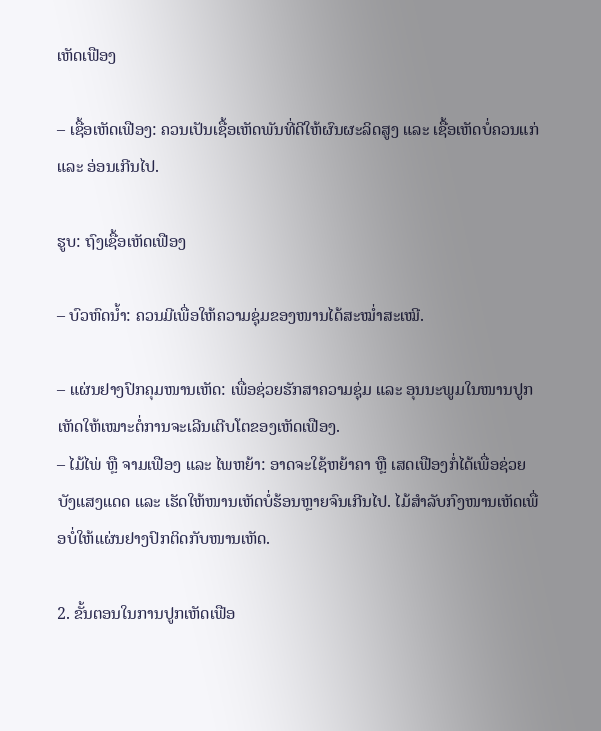ເຫັດເຟືອງ

– ເຊື້ອເຫັດເຟືອງ: ຄວນເປັນເຊື້ອເຫັດພັນທີ່ດີໃຫ້ຜົນຜະລິດສູງ ແລະ ເຊື້ອເຫັດບໍ່ຄວນແກ່ ແລະ ອ່ອນເກີນໄປ.

ຮູບ: ຖົງເຊື້ອເຫັດເຟືອງ

– ບົວຫົດນ້ຳ: ຄວນມີເພື່ອໃຫ້ຄວາມຊຸ່ມຂອງໜານໄດ້ສະໝ່ຳສະເໝີ.

– ແຜ່ນຢາງປົກຄຸມໜານເຫັດ: ເພື່ອຊ່ວຍຮັກສາຄວາມຊຸ່ມ ແລະ ອຸນນະພູມໃນໜານປູກເຫັດໃຫ້ເໝາະຕໍ່ການຈະເລີນເຕີບໂຕຂອງເຫັດເຟືອງ.
– ໄມ້ໄພ່ ຫຼື ຈາມເຟືອງ ແລະ ໄພຫຍ້າ: ອາດຈະໃຊ້ຫຍ້າຄາ ຫຼື ເສດເຟືອງກໍ່ໄດ້ເພື່ອຊ່ວຍບັງແສງແດດ ແລະ ເຮັດໃຫ້ໜານເຫັດບໍ່ຮ້ອນຫຼາຍຈົນເກີນໄປ. ໄມ້ສຳລັບກົງໜານເຫັດເພື່ອບໍ່ໃຫ້ແຜ່ນຢາງປົກຕິດກັບໜານເຫັດ.

2. ຂັ້ນຕອນໃນການປູກເຫັດເຟືອ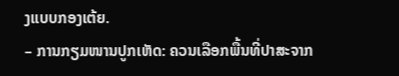ງແບບກອງເຕ້ຍ.
– ການກຽມໜານປູກເຫັດ: ຄວນເລືອກພື້ນທີ່ປາສະຈາກ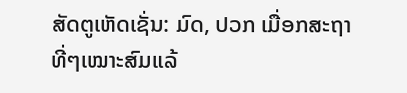ສັດຕູເຫັດເຊັ່ນ: ມົດ, ປວກ ເມື່ອກສະຖາທີ່ໆເໝາະສົມແລ້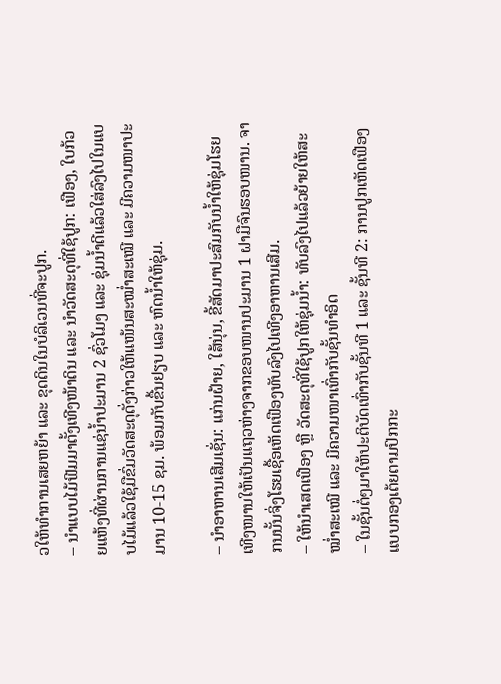ວໃຫ້ທຳການເສຍຫຍ້າ ແລະ ຂຸດດິນໃນບໍລິເວນທີ່ຈະປູກ.
– ນຳແບບໄມ້ຟີມມາຕັ້ງເທີງໜ້າດິນ ແລະ ນຳວັດສະດຸທີ່ໃຊ້ປູກ: ເຟືອງ, ໃບກ້ວຍແຫ້ງທີ່ຜ່ານການແຊ່ນ້ຳປະມານ 2 ຊົ່ວໂມງ ແລະ ຊຸ່ມນ້ຳດີແລ້ວໃສ່ລົງໄປໃນແບບໄມ້ແລ້ວໃຊ້ມືຂົ່ມວັດສະດຸດັ່ງກ່າວໃຫ້ແໜ້ນສະໝ່ຳສະເໝີ ແລະ ມີຄວາມໜາປະມານ 10-15 ຊມ. ພ້ອມກັບຂື້ນຢຽບ ແລະ ຫົດນ້ຳໃຫ້ຊຸ່ມ.

– ນຳອາຫານເສີມເຊັ່ນ: ແກ່ນຝ້າຍ, ໃສ້ນຸ່ນ, ຂີ້ສັດມາປະສົມກັບນ້ຳໃຫ້ຊຸ່ມໂຮຍເທີງໜານໃຫ້ເປັນແຖວຫ່າງຈາກຂອບໜານປະມານ 1 ຝາມືຈົນຮອບໜານ. ຈາກນນັ້ນຈິ່ງໂຮຍເຊື້ອເຫັດເຟືອງທັບລົງໄປເທີງອາຫານເສີມ.
– ໃຫ້ນຳເສດເຟືອງ ຫຼື ວັດສະດຸທີ່ໃຊ້ປູກໃຫ້ຊຸ່ມນ້ຳ: ທັບລົງໄປແລ້ວຍ້າຍໃຫ້ສະໝ່ຳສະເໝີ ແລະ ມີຄວາມໜາເທົ່າກັບຊັ້ນທຳອິດ
– ໃນຊັ້ນຕໍ່ໆມາໃຫ້ປະຕິບັດເທົ່າກັບຊັ້ນທີ 1 ແລະ ຊັ້ນທີ 2: ການປູກເຫັດເຟືອງແບບກອງເຕ້ຍຕາມປົກກະ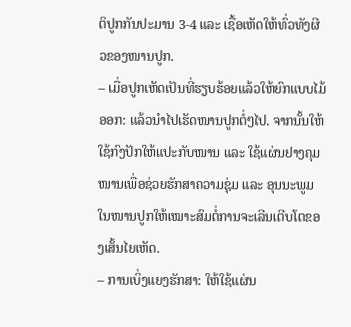ຕິປູກກັນປະມານ 3-4 ແລະ ເຊື້ອເຫັດໃຫ້ທົ່ວທັງຜີວຂອງໜານປູກ.
– ເມື່ອປູກເຫັດເປັນທີ່ຮຽບຮ້ອຍແລ້ວໃຫ້ຍົກແບບໄມ້ອອກ: ແລ້ວນຳໄປເຮັດໜານປູກຕໍ່ໆໄປ. ຈາກນັ້ນໃຫ້ໃຊ້ກົງປັກໃຫ້ແປະກັບໜານ ແລະ ໃຊ້ແຜ່ນຢາງຄຸມໜານເພື່ອຊ່ວຍຮັກສາຄວາມຊຸ່ມ ແລະ ອຸນນະພູມໃນໜານປູກໃຫ້ເໝາະສົມຕໍ່ການຈະເລີນເຕີບໂຕຂອງເສັ້ນໄຍເຫັດ.
– ການເບິ່ງແຍງຮັກສາ: ໃຫ້ໃຊ້ແຜ່ນ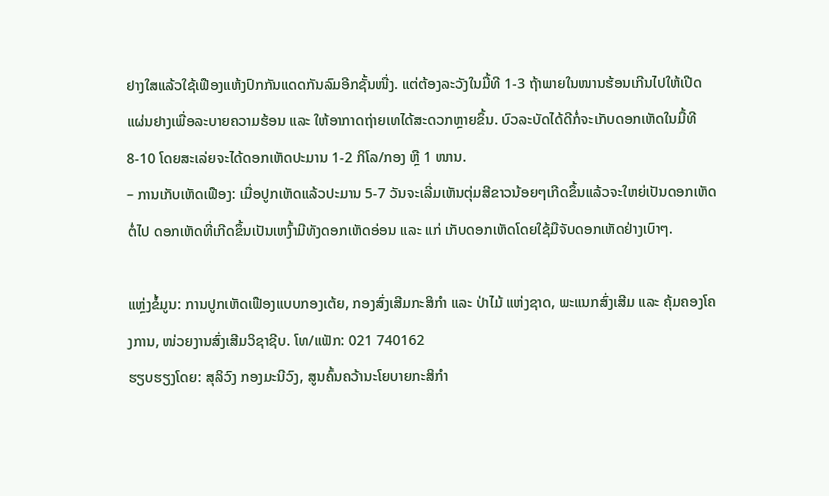ຢາງໃສແລ້ວໃຊ້ເຟືອງແຫ້ງປົກກັນແດດກັນລົມອີກຊັ້ນໜື່ງ. ແຕ່ຕ້ອງລະວັງໃນມື້ທີ 1-3 ຖ້າພາຍໃນໜານຮ້ອນເກີນໄປໃຫ້ເປີດແຜ່ນຢາງເພື່ອລະບາຍຄວາມຮ້ອນ ແລະ ໃຫ້ອາກາດຖ່າຍເທໄດ້ສະດວກຫຼາຍຂຶ້ນ. ບົວລະບັດໄດ້ດີກໍ່ຈະເກັບດອກເຫັດໃນມື້ທີ 8-10 ໂດຍສະເລ່ຍຈະໄດ້ດອກເຫັດປະມານ 1-2 ກິໂລ/ກອງ ຫຼື 1 ໜານ.
– ການເກັບເຫັດເຟືອງ: ເມື່ອປູກເຫັດແລ້ວປະມານ 5-7 ວັນຈະເລີ່ມເຫັນຕຸ່ມສີຂາວນ້ອຍໆເກີດຂຶ້ນແລ້ວຈະໃຫຍ່ເປັນດອກເຫັດຕໍ່ໄປ ດອກເຫັດທີ່ເກີດຂຶ້ນເປັນເຫງົ້າມີທັງດອກເຫັດອ່ອນ ແລະ ແກ່ ເກັບດອກເຫັດໂດຍໃຊ້ມືຈັບດອກເຫັດຢ່າງເບົາໆ.

ແຫຼ່ງຂໍ້ມູນ: ການປູກເຫັດເຟືອງແບບກອງເຕ້ຍ, ກອງສົ່ງເສີມກະສິກຳ ແລະ ປ່າໄມ້ ແຫ່ງຊາດ, ພະແນກສົ່ງເສີມ ແລະ ຄຸ້ມຄອງໂຄງການ, ໜ່ວຍງານສົ່ງເສີມວິຊາຊີບ. ໂທ/ແຟັກ: 021 740162
ຮຽບຮຽງໂດຍ: ສຸລິວົງ ກອງມະນີວົງ, ສູນຄົ້ນຄວ້ານະໂຍບາຍກະສິກຳ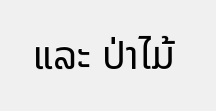ແລະ ປ່າໄມ້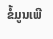ຂໍ້ມູນເພີ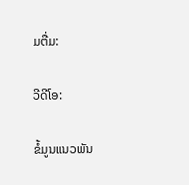ມຕື່ມ:

ວີດີໂອ:

ຂໍ້ມູນແນວພັນ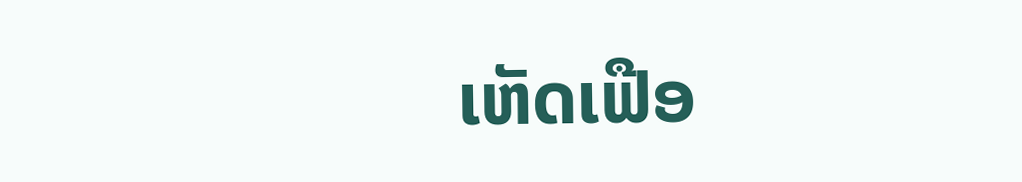ເຫັດເຟືອ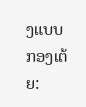ງແບບກອງເຕ້ຍ: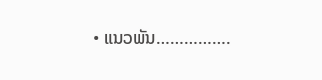• ແນວພັນ…………….